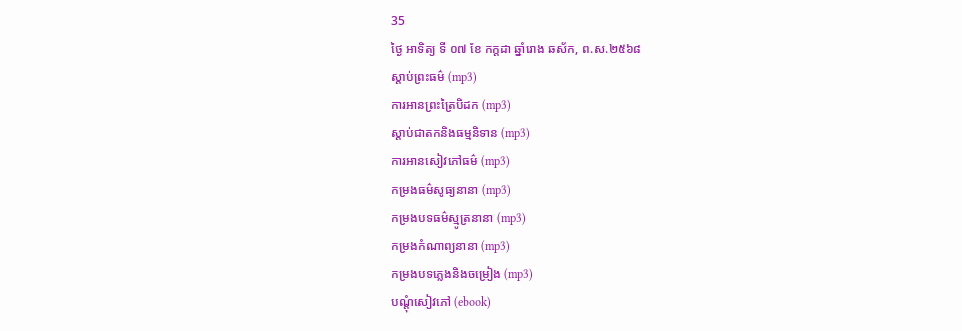35
ថ្ងៃ អាទិត្យ ទី ០៧ ខែ កក្តដា ឆ្នាំរោង ឆស័ក, ព.ស.២៥៦៨
ស្តាប់ព្រះធម៌ (mp3)
ការអានព្រះត្រៃបិដក (mp3)
ស្តាប់ជាតកនិងធម្មនិទាន (mp3)
ការអានសៀវភៅធម៌ (mp3)
កម្រងធម៌សូធ្យនានា (mp3)
កម្រងបទធម៌ស្មូត្រនានា (mp3)
កម្រងកំណាព្យនានា (mp3)
កម្រងបទភ្លេងនិងចម្រៀង (mp3)
បណ្តុំសៀវភៅ (ebook)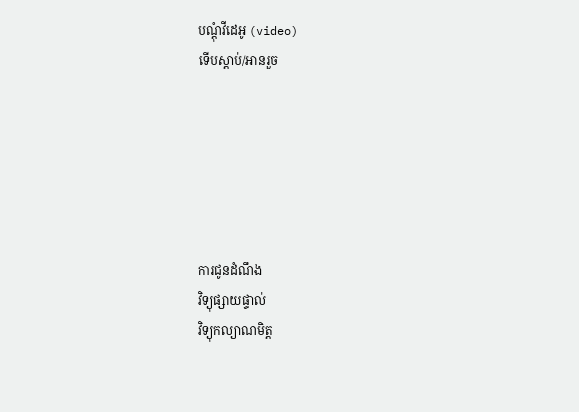បណ្តុំវីដេអូ (video)
ទើបស្តាប់/អានរួច






ការជូនដំណឹង
វិទ្យុផ្សាយផ្ទាល់
វិទ្យុកល្យាណមិត្ត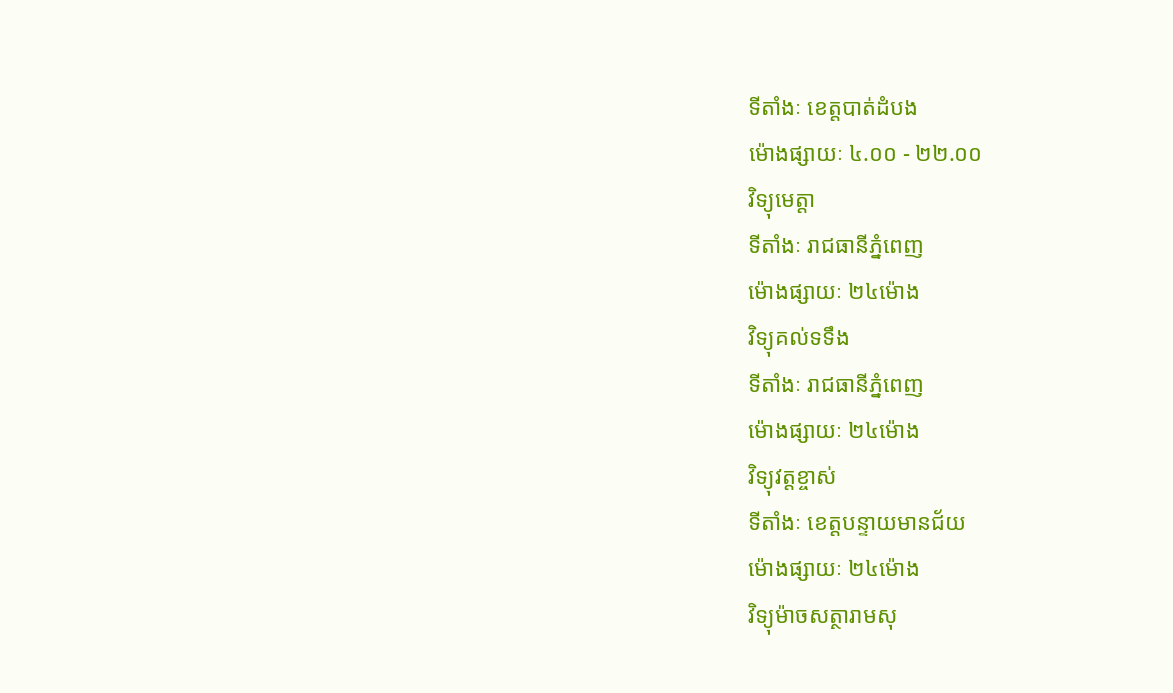ទីតាំងៈ ខេត្តបាត់ដំបង
ម៉ោងផ្សាយៈ ៤.០០ - ២២.០០
វិទ្យុមេត្តា
ទីតាំងៈ រាជធានីភ្នំពេញ
ម៉ោងផ្សាយៈ ២៤ម៉ោង
វិទ្យុគល់ទទឹង
ទីតាំងៈ រាជធានីភ្នំពេញ
ម៉ោងផ្សាយៈ ២៤ម៉ោង
វិទ្យុវត្តខ្ចាស់
ទីតាំងៈ ខេត្តបន្ទាយមានជ័យ
ម៉ោងផ្សាយៈ ២៤ម៉ោង
វិទ្យុម៉ាចសត្ថារាមសុ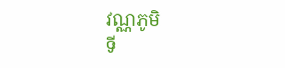វណ្ណភូមិ
ទី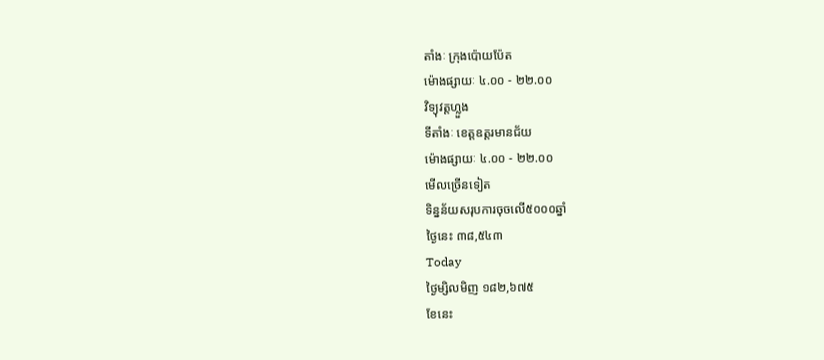តាំងៈ ក្រុងប៉ោយប៉ែត
ម៉ោងផ្សាយៈ ៤.០០ - ២២.០០
វិទ្យុវត្តហ្លួង
ទីតាំងៈ ខេត្តឧត្តរមានជ័យ
ម៉ោងផ្សាយៈ ៤.០០ - ២២.០០
មើលច្រើនទៀត
ទិន្នន័យសរុបការចុចលើ៥០០០ឆ្នាំ
ថ្ងៃនេះ ៣៨,៥៤៣
Today
ថ្ងៃម្សិលមិញ ១៨២,៦៧៥
ខែនេះ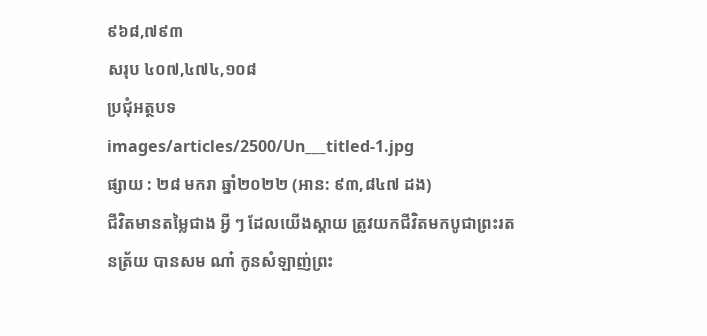៩៦៨,៧៩៣
សរុប ៤០៧,៤៧៤,១០៨
ប្រជុំអត្ថបទ
images/articles/2500/Un___titled-1.jpg
ផ្សាយ : ២៨ មករា ឆ្នាំ២០២២ (អាន: ៩៣,៨៤៧ ដង)
ជីវិតមានតម្លៃជាង អ្វី ៗ ដែលយើងស្ដាយ ត្រូវយកជីវិតមកបូជាព្រះរតនត្រ័យ បានសម ណា៎ កូនសំឡាញ់ព្រះ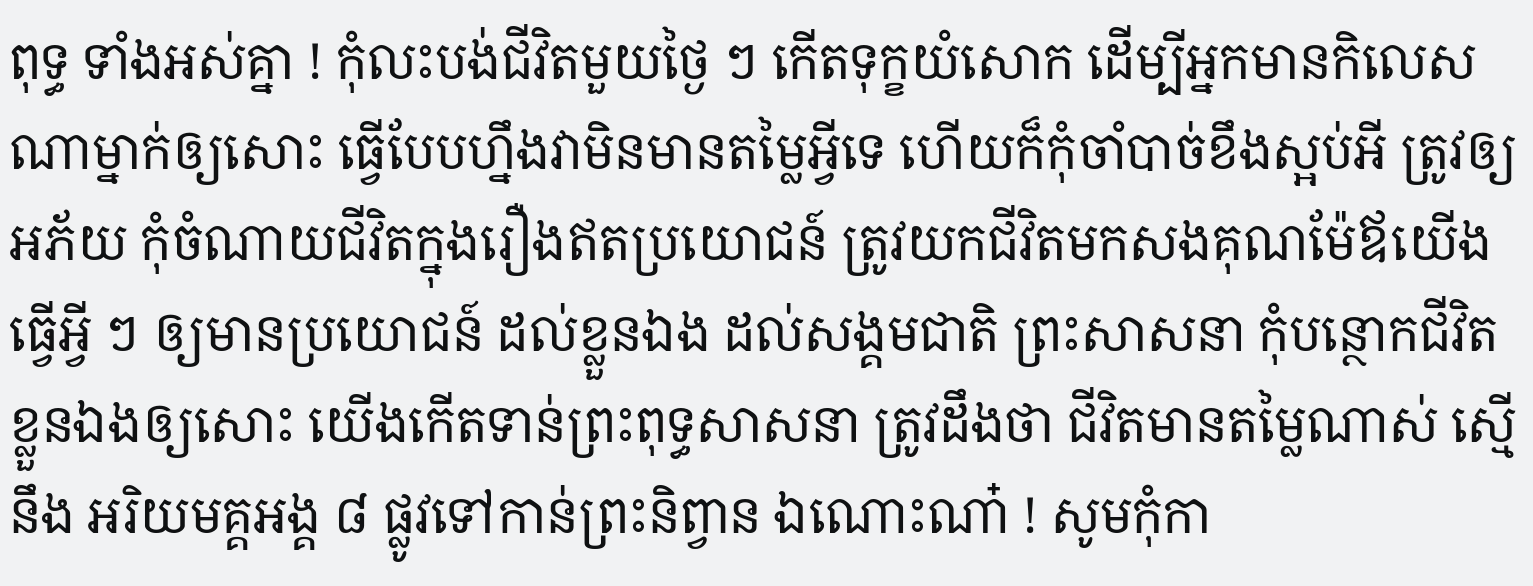ពុទ្ធ ទាំងអស់គ្នា ! កុំលះបង់ជីវិតមួយថ្ងៃ ៗ កើតទុក្ខយំសោក ដើម្បីអ្នកមានកិលេសណាម្នាក់ឲ្យសោះ ធ្វើបែបហ្នឹងវាមិនមានតម្លៃអ្វីទេ ហើយក៏កុំចាំបាច់ខឹងស្អប់អី ត្រូវឲ្យអភ័យ កុំចំណាយជីវិតក្នុងរឿងឥតប្រយោជន៍ ត្រូវយកជីវិតមកសងគុណម៉ែឪយើង ធ្វើអ្វី ៗ ឲ្យមានប្រយោជន៍ ដល់ខ្លួនឯង ដល់សង្គមជាតិ ព្រះសាសនា កុំបន្ថោកជីវិតខ្លួនឯងឲ្យសោះ យើងកើតទាន់ព្រះពុទ្ធសាសនា ត្រូវដឹងថា ជីវិតមានតម្លៃណាស់ ស្មើនឹង អរិយមគ្គអង្គ ៨ ផ្លូវទៅកាន់ព្រះនិព្វាន ឯណោះណា៎ ! សូមកុំកា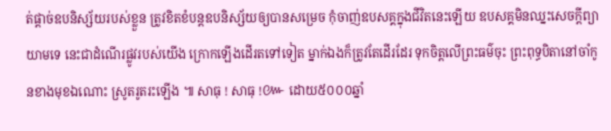ត់ផ្ដាច់ឧបនិស្ស័យរបស់ខ្លួន ត្រូវខិតខំបន្តឧបនិស្ស័យឲ្យបានសម្រេច កុំចាញ់ឧបសគ្គក្នុងជីវិតនេះឡើយ ឧបសគ្គមិនឈ្នះសេចក្ដីព្យាយាមទេ នេះជាដំណើរផ្លូវរបស់យើង ក្រោកឡើងដើរតទៅទៀត ម្នាក់ឯងក៏ត្រូវតែដើរដែរ ទុកចិត្តលើព្រះធម៌ចុះ ព្រះពុទ្ធបិតានៅចាំកូនខាងមុខឯណោះ ស្រូតរូតរះឡើង ៕ សាធុ ! សាធុ !៚ ដោយ៥០០០ឆ្នាំ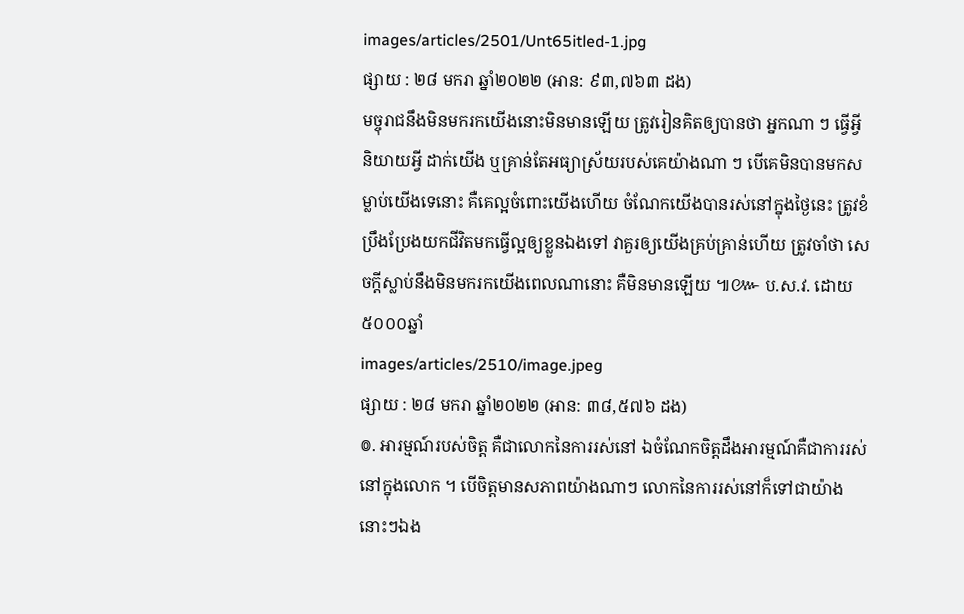images/articles/2501/Unt65itled-1.jpg
ផ្សាយ : ២៨ មករា ឆ្នាំ២០២២ (អាន: ៩៣,៧៦៣ ដង)
មច្ចុរាជនឹងមិនមករកយើងនោះមិនមានឡើយ ត្រូវរៀនគិតឲ្យបានថា អ្នកណា ៗ ធ្វើអ្វី និយាយអ្វី ដាក់យើង ឬគ្រាន់តែអធ្យាស្រ័យរបស់គេយ៉ាងណា ៗ បើគេមិនបានមកសម្លាប់យើងទេនោះ គឺគេល្អចំពោះយើងហើយ ចំណែកយើងបានរស់នៅក្នុងថ្ងៃនេះ ត្រូវខំប្រឹងប្រែងយកជីវិតមកធ្វើល្អឲ្យខ្លួនឯងទៅ វាគួរឲ្យយើងគ្រប់គ្រាន់ហើយ ត្រូវចាំថា សេចក្ដីស្លាប់នឹងមិនមករកយើងពេលណានោះ គឺមិនមានឡើយ ៕៚ ប.ស.វ. ដោយ៥០០០ឆ្នាំ
images/articles/2510/image.jpeg
ផ្សាយ : ២៨ មករា ឆ្នាំ២០២២ (អាន: ៣៨,៥៧៦ ដង)
៙. អារម្មណ៍របស់ចិត្ត គឺជាលោកនៃការរស់នៅ ឯចំណែកចិត្តដឹងអារម្មណ៍គឺជាការរស់នៅក្នុងលោក ។ បើចិត្តមានសភាពយ៉ាងណាៗ លោកនៃការរស់នៅក៏ទៅជាយ៉ាងនោះៗឯង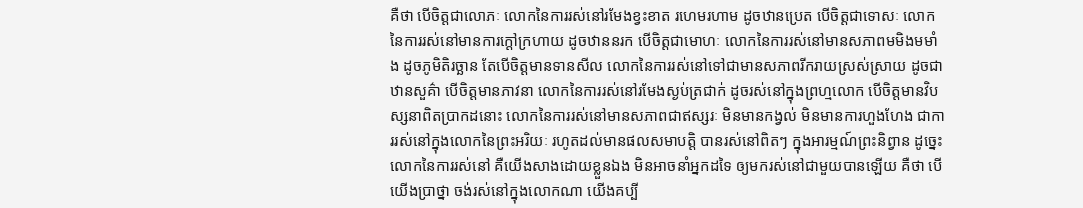គឺថា បើចិត្តជាលោភៈ លោកនៃការរស់នៅរមែងខ្វះខាត រហេមរហាម ដូចឋានប្រេត បើចិត្តជាទោសៈ លោកនៃការរស់នៅមានការក្ដៅក្រហាយ ដូចឋាននរក បើចិត្តជាមោហៈ លោកនៃការរស់នៅមានសភាពមមិងមមាំង ដូចភូមិតិរច្ឆាន តែបើចិត្តមានទានសីល លោកនៃការរស់នៅទៅជាមានសភាពរីករាយស្រស់ស្រាយ ដូចជាឋានសួគ៌ា បើចិត្តមានភាវនា លោកនៃការរស់នៅរមែងស្ងប់ត្រជាក់ ដូចរស់នៅក្នុងព្រហ្មលោក បើចិត្តមានវិបស្សនាពិតប្រាកដនោះ លោកនៃការរស់នៅមានសភាពជាឥស្សរៈ មិនមានកង្វល់ មិនមានការហួងហែង ជាការរស់នៅក្នុងលោកនៃព្រះអរិយៈ រហូតដល់មានផលសមាបត្តិ បានរស់នៅពិតៗ ក្នុងអារម្មណ៍ព្រះនិព្វាន ដូច្នេះ លោកនៃការរស់នៅ គឺយើងសាងដោយខ្លួនឯង មិនអាចនាំអ្នកដទៃ ឲ្យមករស់នៅជាមួយបានឡើយ គឺថា បើយើងប្រាថ្នា ចង់រស់នៅក្នុងលោកណា យើងគប្បី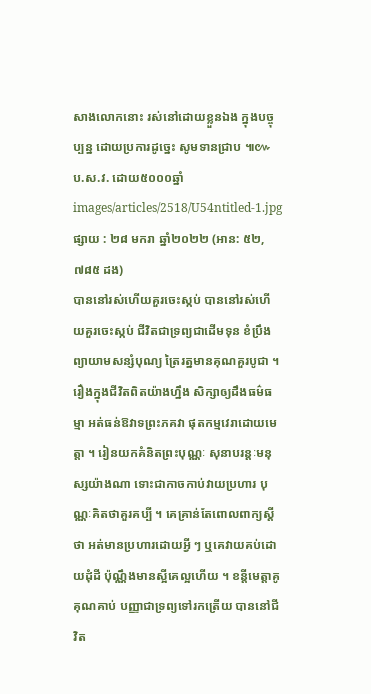សាងលោកនោះ រស់នៅដោយខ្លួនឯង ក្នុងបច្ចុប្បន្ន ដោយប្រការដូច្នេះ សូមទានជ្រាប ៕៚ ប.ស.វ. ដោយ៥០០០ឆ្នាំ
images/articles/2518/U54ntitled-1.jpg
ផ្សាយ : ២៨ មករា ឆ្នាំ២០២២ (អាន: ៥២,៧៨៥ ដង)
បាននៅរស់ហើយគួរចេះស្កប់ បាននៅរស់ហើយគួរចេះស្កប់ ជីវិតជាទ្រព្យជាដើមទុន ខំប្រឹងព្យាយាមសន្សំបុណ្យ ត្រៃរត្នមានគុណគួរបូជា ។ រឿងក្នុងជីវិតពិតយ៉ាងហ្នឹង សិក្សាឲ្យដឹងធម៌ធម្មា អត់ធន់ឱវាទព្រះភគវា ផុតកម្មវេរាដោយមេត្តា ។ រៀនយកគំនិតព្រះបុណ្ណៈ សុនាបរន្តៈមនុស្សយ៉ាងណា ទោះជាកាចកាប់វាយប្រហារ បុណ្ណៈគិតថាគួរគប្បី ។ គេគ្រាន់តែពោលពាក្យស្ដីថា អត់មានប្រហារដោយអ្វី ៗ ឬគេវាយគប់ដោយដុំដី ប៉ុណ្ណឹងមានស្អីគេល្អហើយ ។ ខន្តីមេត្តាគូគុណគាប់ បញ្ញាជាទ្រព្យទៅរកត្រើយ បាននៅជីវិត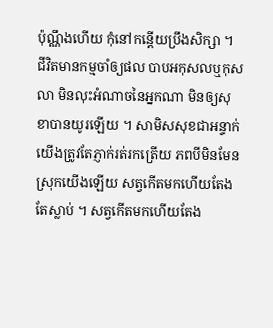ប៉ុណ្ណឹងហើយ កុំនៅកន្តើយប្រឹងសិក្សា ។ ជីវិតមានកម្មចាំឲ្យផល បាបអកុសលឬកុសលា មិនលុះអំណាចនៃអ្នកណា មិនឲ្យសុខាបានយូរឡើយ ។ សាមិសសុខជាអន្ទាក់ យើងត្រូវតែភ្ញាក់រត់រកត្រើយ ភពបីមិនមែនស្រុកយើងឡើយ សត្វកើតមកហើយតែងតែស្លាប់ ។ សត្វកើតមកហើយតែង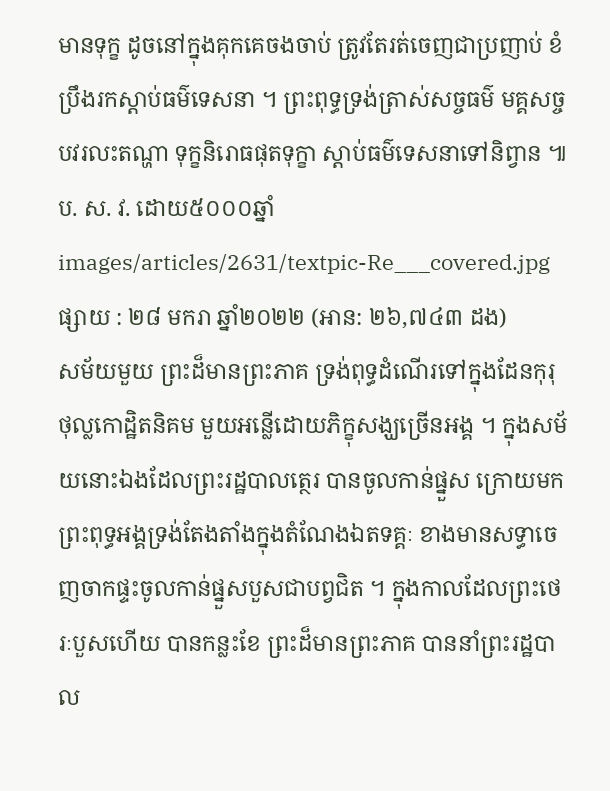មានទុក្ខ ដូចនៅក្នុងគុកគេចងចាប់ ត្រូវតែរត់ចេញជាប្រញាប់ ខំប្រឹងរកស្ដាប់ធម៌ទេសនា ។ ព្រះពុទ្ធទ្រង់ត្រាស់សច្ចធម៌ មគ្គសច្ចបវរលះតណ្ហា ទុក្ខនិរោធផុតទុក្ខា ស្ដាប់ធម៌ទេសនាទៅនិព្វាន ៕ ប. ស. វ. ដោយ៥០០០ឆ្នាំ
images/articles/2631/textpic-Re___covered.jpg
ផ្សាយ : ២៨ មករា ឆ្នាំ២០២២ (អាន: ២៦,៧៤៣ ដង)
សម័យមួយ ព្រះដ៏មានព្រះភាគ ទ្រង់ពុទ្ធដំណើរទៅក្នុងដែនកុរុ ថុល្លកោដ្ឋិតនិគម មួយអន្លើដោយភិក្ខុសង្ឃច្រើនអង្គ ។ ក្នុងសម័យនោះឯងដែលព្រះរដ្ឋបាលត្ថេរ បានចូលកាន់ផ្នួស ក្រោយមកព្រះពុទ្ធអង្គទ្រង់តែងតាំងក្នុងតំណែងឯតទគ្គៈ ខាងមានសទ្ធាចេញចាកផ្ទះចូលកាន់ផ្នួសបួសជាបព្វជិត ។ ក្នុងកាលដែលព្រះថេរៈបួសហើយ បានកន្លះខែ ព្រះដ៏មានព្រះភាគ បាននាំព្រះរដ្ឋបាល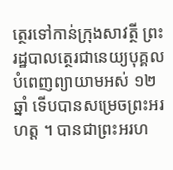ត្ថេរទៅកាន់ក្រុងសាវត្ថី ព្រះរដ្ឋបាលត្ថេរជានេយ្យបុគ្គល បំពេញព្យាយាមអស់ ១២ ឆ្នាំ ទើបបានសម្រេចព្រះអរហត្ត ។ បានជាព្រះអរហ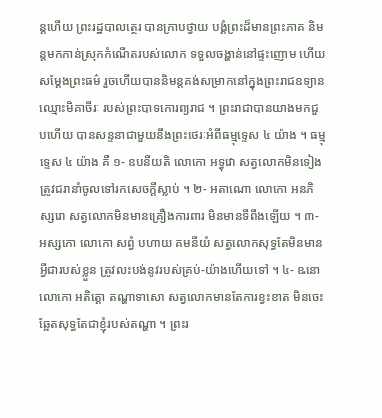ន្តហើយ ព្រះរដ្ឋបាលត្ថេរ បានក្រាបថ្វាយ បង្គំព្រះដ៏មានព្រះភាគ និមន្តមកកាន់ស្រុកកំណើតរបស់លោក ទទួលចង្ហាន់នៅផ្ទះញោម ហើយសម្តែងព្រះធម៌ រួចហើយបាននិមន្តគង់សម្រាកនៅក្នុងព្រះរាជឧទ្យានឈ្មោះមិគាចីរៈ របស់ព្រះបាទកោរព្យរាជ ។ ព្រះរាជាបានយាងមកជួបហើយ បានសន្ទនាជាមួយនឹងព្រះថេរៈអំពីធម្មុទ្ទេស ៤ យ៉ាង ។ ធម្មុទ្ទេស ៤ យ៉ាង គឺ ១- ឧបនីយតិ លោកោ អទ្ធុវោ សត្វលោកមិនទៀង ត្រូវជរានាំចូលទៅរកសេចក្តីស្លាប់ ។ ២- អតាណោ លោកោ អនភិស្សរោ សត្វលោកមិនមានគ្រឿងការពារ មិនមានទីពឹងឡើយ ។ ៣- អស្សកោ លោកោ សព្វំ បហាយ គមនីយំ សត្វលោកសុទ្ធតែមិនមានអ្វីជារបស់ខ្លួន ត្រូវលះបង់នូវរបស់គ្រប់-យ៉ាងហើយទៅ ។ ៤- ឩនោ លោកោ អតិត្តោ តណ្ហាទាសោ សត្វលោកមានតែការខ្វះខាត មិនចេះឆ្អែតសុទ្ធតែជាខ្ញុំរបស់តណ្ហា ។ ព្រះរ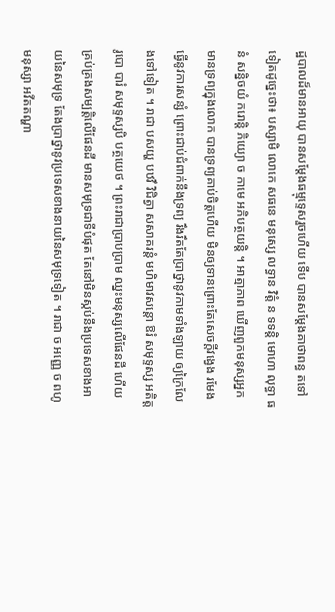ដ្ឋបាលដ៏មានអាយុ បានសម្តែងធម្មុទ្ទេសរួចហើយ ទើប បានសម្តែងគាថាពន្ធ តទៅទៀតដូច្នេះថា៖ បស្សាមិ លោកេ សធនេ មនុស្សេ លទ្ធាន វិត្តំ ន ទទន្តិ មោហា លុទ្ធា ធនំ សន្និចយំ ករោន្តិ ភិយ្យោ ច កាមេ អភិបត្ថយន្តិ ។ អាត្មាភាព ឃើញពួកមនុស្សអ្នកមានទ្រព្យក្នុងលោក បានទ្រព្យគាប់ចិត្តហើយ មិនឲ្យទានព្រោះតែសេចក្តីវង្វេង រមែងធ្វើនូវការសន្សំ ព្រោះជាប់ជំពាក់នឹងទ្រព្យ រឹងរឹតតែប្រាថ្នានូវកាមទាំងឡាយ ឲ្យក្រៃលែងទៅទៀត ។ រាជា បសយ្ហ បឋវឹ វិជិត្វា សសាគរន្តំ មហិមាវសន្តោ ឱរំ សមុទ្ទស្ស អតិត្តរូបោ បារំ សមុទ្ទស្សបិ បត្ថយេថ ។ ព្រះរាជាប្រាបប្រាម ឈ្នះមនុស្សលើផែនដី ហើយគ្រប់គ្រងសម្បត្តិលើផែនដី មានសមុទ្រជាទីបំផុត តែនៅមិនស្កប់នឹងប្រទេសខាងអាយនៃសមុទ្រ តែងប្រាថ្នានូវប្រទេសខាងនាយនៃសមុទ្រទៀត ។ រាជា ច អញ្ញេ ច ពហូ មនុស្សា អវីតតណ្ហា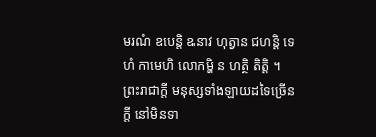មរណំ ឧបេន្តិ ឩនាវ ហុត្វាន ជហន្តិ ទេហំ កាមេហិ លោកម្ហិ ន ហត្ថិ តិត្តិ ។ ព្រះរាជាក្តី មនុស្សទាំងឡាយដទៃច្រើនក្តី នៅមិនទា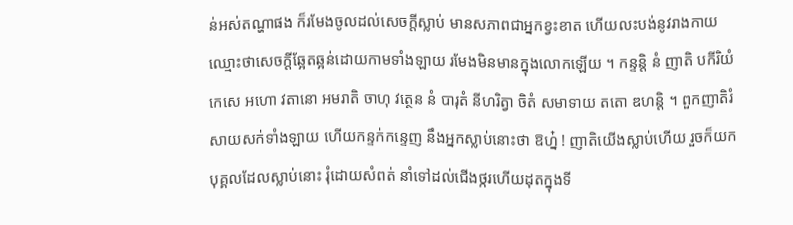ន់អស់តណ្ហាផង ក៏រមែងចូលដល់សេចក្តីស្លាប់ មានសភាពជាអ្នកខ្វះខាត ហើយលះបង់នូវរាងកាយ ឈ្មោះថាសេចក្តីឆ្អែតឆ្អន់ដោយកាមទាំងឡាយ រមែងមិនមានក្នុងលោកឡើយ ។ កន្ទន្តិ នំ ញាតិ បកីរិយំ កេសេ អហោ វតានោ អមរាតិ ចាហុ វត្ថេន នំ បារុតំ នីហរិត្វា ចិតំ សមាទាយ តតោ ឌហន្តិ ។ ពួកញាតិរំសាយសក់ទាំងឡាយ ហើយកន្ទក់កន្ទេញ នឹងអ្នកស្លាប់នោះថា ឱហ្ន៎ ! ញាតិយើងស្លាប់ហើយ រួចក៏យកបុគ្គលដែលស្លាប់នោះ រុំដោយសំពត់ នាំទៅដល់ជើងថ្ករហើយដុតក្នុងទី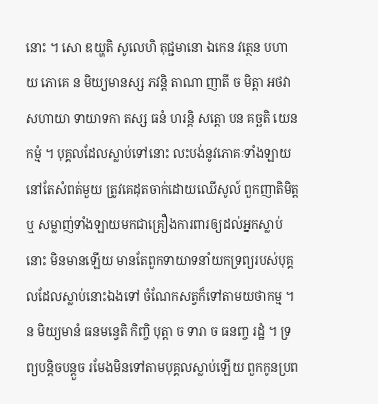នោះ ។ សោ ឌយ្ហតិ សូលេហិ តុជ្ជមានោ ឯកេន វត្ថេន បហាយ ភោគេ ន មិយ្យមានស្ស ភវន្តិ តាណា ញាតី ច មិត្តា អថវា សហាយា ទាយាទកា តស្ស ធនំ ហរន្តិ សត្តោ បន គច្ឆតិ យេន កម្មំ ។ បុគ្គលដែលស្លាប់ទៅនោះ លះបង់នូវភោគៈទាំងឡាយ នៅតែសំពត់មួយ ត្រូវគេដុតចាក់ដោយឈើសូល៍ ពួកញាតិមិត្ត ឬ សម្លាញ់ទាំងឡាយមកជាគ្រឿងការពារឲ្យដល់អ្នកស្លាប់នោះ មិនមានឡើយ មានតែពួកទាយាទនាំយកទ្រព្យរបស់បុគ្គលដែលស្លាប់នោះឯងទៅ ចំណែកសត្វក៏ទៅតាមយថាកម្ម ។ ន មិយ្យមានំ ធនមន្វេតិ កិញ្ចិ បុត្តា ច ទារា ច ធនញ្ច រដ្ឋំ ។ ទ្រព្យបន្តិចបន្តួច រមែងមិនទៅតាមបុគ្គលស្លាប់ឡើយ ពួកកូនប្រព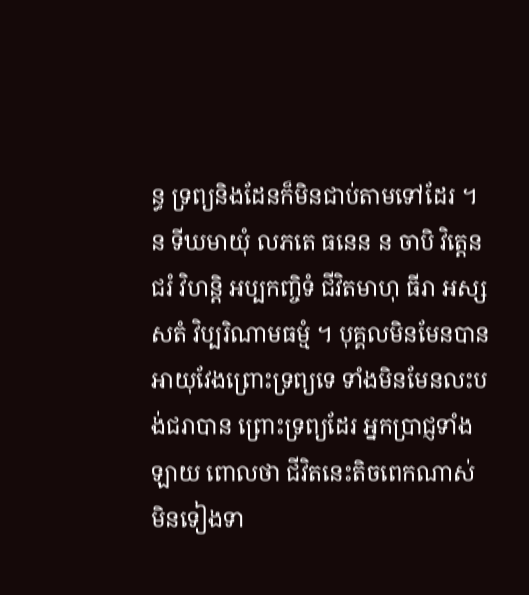ន្ធ ទ្រព្យនិងដែនក៏មិនជាប់តាមទៅដែរ ។ ន ទីឃមាយុំ លភតេ ធនេន ន ចាបិ វិត្តេន ជរំ វិហន្តិ អប្បកញ្ចិទំ ជីវិតមាហុ ធីរា អស្សសតំ វិប្បរិណាមធម្មំ ។ បុគ្គលមិនមែនបានអាយុវែងព្រោះទ្រព្យទេ ទាំងមិនមែនលះបង់ជរាបាន ព្រោះទ្រព្យដែរ អ្នកប្រាជ្ញទាំងឡាយ ពោលថា ជីវិតនេះតិចពេកណាស់ មិនទៀងទា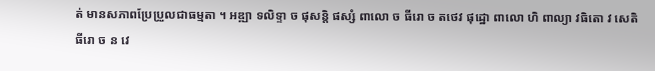ត់ មានសភាពប្រែប្រួលជាធម្មតា ។ អឌ្ឍា ទលិទ្ទា ច ផុសន្តិ ផស្សំ ពាលោ ច ធីរោ ច តថេវ ផុដ្ឋោ ពាលោ ហិ ពាល្យា វធិតោ វ សេតិ ធីរោ ច ន វេ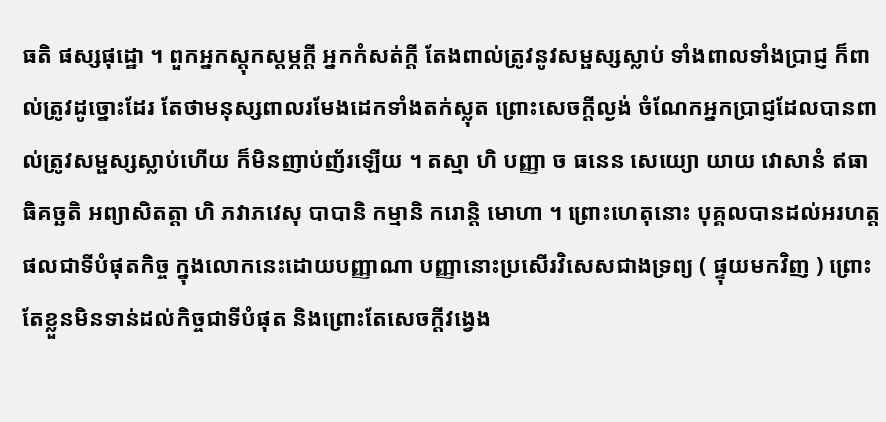ធតិ ផស្សផុដ្ឋោ ។ ពួកអ្នកស្តុកស្តម្ភក្តី អ្នកកំសត់ក្តី តែងពាល់ត្រូវនូវសម្ផស្សស្លាប់ ទាំងពាលទាំងប្រាជ្ញ ក៏ពាល់ត្រូវដូច្នោះដែរ តែថាមនុស្សពាលរមែងដេកទាំងតក់ស្លុត ព្រោះសេចក្តីល្ងង់ ចំណែកអ្នកប្រាជ្ញដែលបានពាល់ត្រូវសម្ផស្សស្លាប់ហើយ ក៏មិនញាប់ញ័រឡើយ ។ តស្មា ហិ បញ្ញា ច ធនេន សេយ្យោ យាយ វោសានំ ឥធាធិគច្ឆតិ អព្យាសិតត្តា ហិ ភវាភវេសុ បាបានិ កម្មានិ ករោន្តិ មោហា ។ ព្រោះហេតុនោះ បុគ្គលបានដល់អរហត្តផលជាទីបំផុតកិច្ច ក្នុងលោកនេះដោយបញ្ញាណា បញ្ញានោះប្រសើរវិសេសជាងទ្រព្យ ( ផ្ទុយមកវិញ ) ព្រោះតែខ្លួនមិនទាន់ដល់កិច្ចជាទីបំផុត និងព្រោះតែសេចក្តីវង្វេង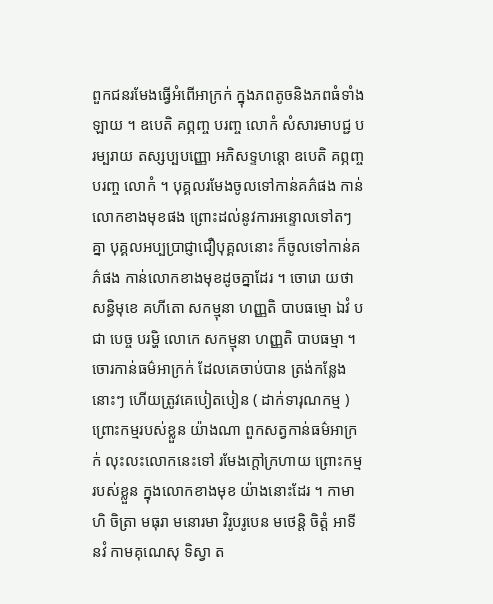ពួកជនរមែងធ្វើអំពើអាក្រក់ ក្នុងភពតូចនិងភពធំទាំងឡាយ ។ ឧបេតិ គព្ភញ្ច បរញ្ច លោកំ សំសារមាបជ្ជ បរម្បរាយ តស្សប្បបញ្ញោ អភិសទ្ទហន្តោ ឧបេតិ គព្ភញ្ច បរញ្ច លោកំ ។ បុគ្គលរមែងចូលទៅកាន់គភ៌ផង កាន់លោកខាងមុខផង ព្រោះដល់នូវការអន្ទោលទៅតៗគ្នា បុគ្គលអប្បប្រាជ្ញាជឿបុគ្គលនោះ ក៏ចូលទៅកាន់គភ៌ផង កាន់លោកខាងមុខដូចគ្នាដែរ ។ ចោរោ យថា សន្ធិមុខេ គហីតោ សកម្មុនា ហញ្ញតិ បាបធម្មោ ឯវំ បជា បេច្ច បរម្ហិ លោកេ សកម្មុនា ហញ្ញតិ បាបធម្មា ។ ចោរកាន់ធម៌អាក្រក់ ដែលគេចាប់បាន ត្រង់កន្លែងនោះៗ ហើយត្រូវគេបៀតបៀន ( ដាក់ទារុណកម្ម ) ព្រោះកម្មរបស់ខ្លួន យ៉ាងណា ពួកសត្វកាន់ធម៌អាក្រក់ លុះលះលោកនេះទៅ រមែងក្តៅក្រហាយ ព្រោះកម្មរបស់ខ្លួន ក្នុងលោកខាងមុខ យ៉ាងនោះដែរ ។ កាមា ហិ ចិត្រា មធុរា មនោរមា វិរូបរូបេន មថេន្តិ ចិត្តំ អាទីនវំ កាមគុណេសុ ទិស្វា ត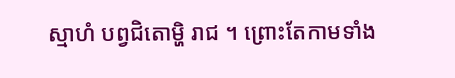ស្មាហំ បព្វជិតោម្ហិ រាជ ។ ព្រោះតែកាមទាំង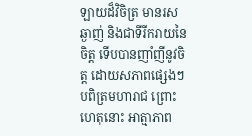ឡាយដ៏វិចិត្រ មានរសឆ្ងាញ់ និងជាទីរីករាយនៃចិត្ត ទើបបានញាំញីនូវចិត្ត ដោយសភាពផ្សេងៗ បពិត្រមហារាជ ព្រោះហេតុនោះ អាត្មាភាព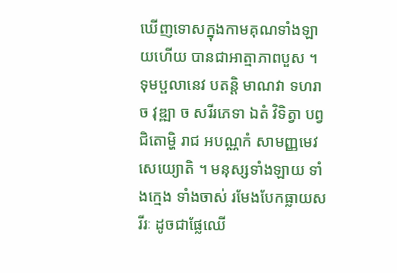ឃើញទោសក្នុងកាមគុណទាំងឡាយហើយ បានជាអាត្មាភាពបួស ។ ទុមប្ផលានេវ បតន្តិ មាណវា ទហរា ច វុឌ្ឍា ច សរីរភេទា ឯតំ វិទិត្វា បព្វជិតោម្ហិ រាជ អបណ្ណកំ សាមញ្ញមេវ សេយ្យោតិ ។ មនុស្សទាំងឡាយ ទាំងក្មេង ទាំងចាស់ រមែងបែកធ្លាយសរីរៈ ដូចជាផ្លែឈើ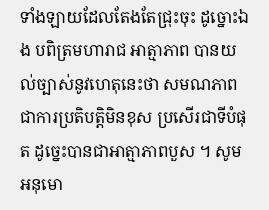ទាំងឡាយដែលតែងតែជ្រុះចុះ ដូច្នោះឯង បពិត្រមហារាជ អាត្មាភាព បានយល់ច្បាស់នូវហេតុនេះថា សមណភាព ជាការប្រតិបត្តិមិនខុស ប្រសើរជាទីបំផុត ដូច្នេះបានជាអាត្មាភាពបួស ។ សូមអនុមោ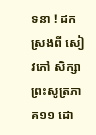ទនា ! ដកស្រងពី សៀវភៅ សិក្សាព្រះសូត្រភាគ១១ ដោ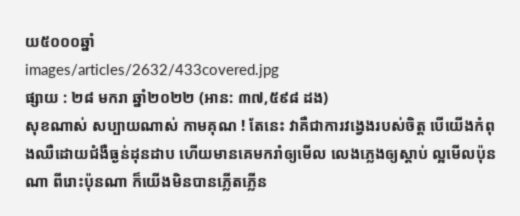យ៥០០០ឆ្នាំ
images/articles/2632/433covered.jpg
ផ្សាយ : ២៨ មករា ឆ្នាំ២០២២ (អាន: ៣៧,៥៩៨ ដង)
សុខណាស់ សប្បាយណាស់ កាមគុណ ! តែនេះ វាគឺជាការវង្វេងរបស់ចិត្ត បើយើងកំពុងឈឺដោយជំងឺធ្ងន់ដុនដាប ហើយមានគេមករាំឲ្យមើល លេងភ្លេងឲ្យស្តាប់ ល្អមើលប៉ុនណា ពីរោះប៉ុនណា ក៏យើងមិនបានភ្លើតភ្លើន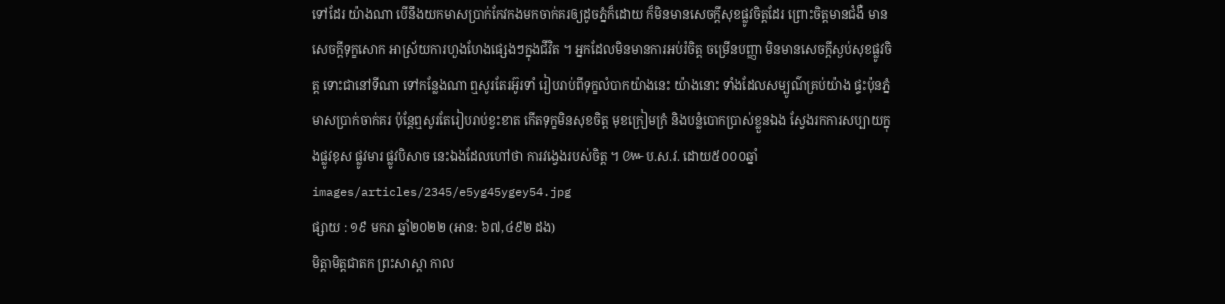ទៅដែរ យ៉ាងណា បើនឹងយកមាសប្រាក់កែវកងមកចាក់គរឲ្យដូចភ្នំក៏ដោយ ក៏មិនមានសេចក្តីសុខផ្លូវចិត្តដែរ ព្រោះចិត្តមានជំងឺ មានសេចក្តីទុក្ខសោក អាស្រ័យការហួងហែងផ្សេងៗក្នុងជីវិត ។ អ្នកដែលមិនមានការអប់រំចិត្ត ចម្រើនបញ្ញា មិនមានសេចក្តីស្ងប់សុខផ្លូវចិត្ត ទោះជានៅទីណា ទៅកន្លែងណា ឮសូរតែរអ៊ូរទាំ រៀបរាប់ពីទុក្ខលំបាកយ៉ាងនេះ យ៉ាងនោះ ទាំងដែលសម្បូណ៌គ្រប់យ៉ាង ផ្ទះប៉ុនភ្នំ មាសប្រាក់ចាក់គរ ប៉ុន្តែឮសូរតែរៀបរាប់ខ្វះខាត កើតទុក្ខមិនសុខចិត្ត មុខក្រៀមក្រំ និងបន្លំបោកប្រាស់ខ្លួនឯង ស្វែងរកការសប្បាយក្នុងផ្លូវខុស ផ្លូវមារ ផ្លូវបិសាច នេះឯងដែលហៅថា ការវង្វេងរបស់ចិត្ត ។ ៚ប.ស.វ. ដោយ៥០០០ឆ្នាំ
images/articles/2345/e5yg45ygey54.jpg
ផ្សាយ : ១៩ មករា ឆ្នាំ២០២២ (អាន: ៦៧,៤៩២ ដង)
មិត្តាមិត្តជាតក ព្រះសាស្ដា កាល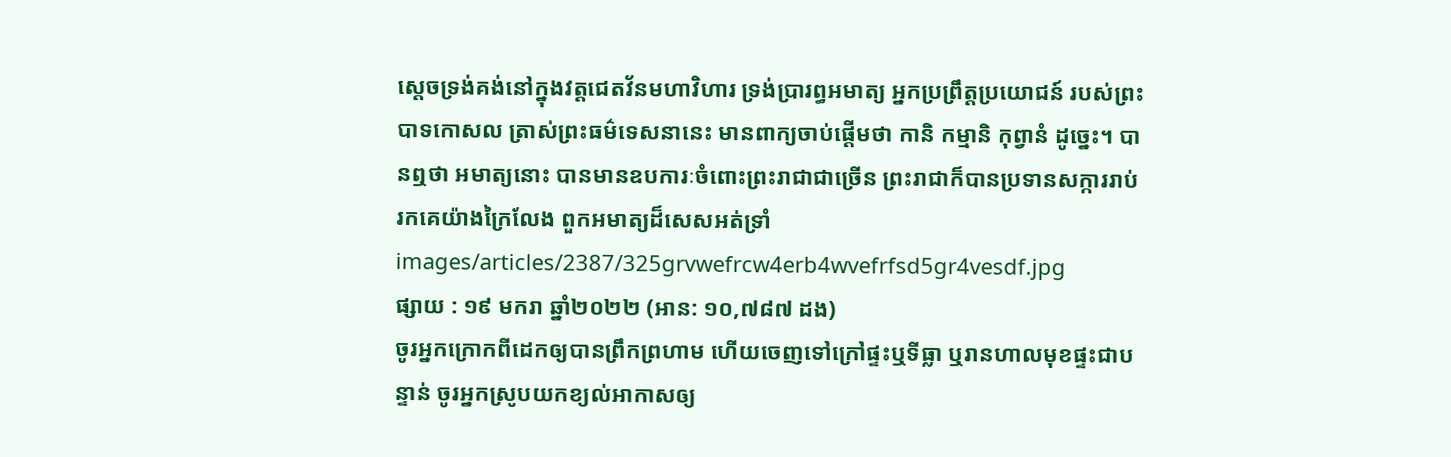ស្ដេចទ្រង់គង់នៅក្នុងវត្តជេតវ័នមហាវិហារ ទ្រង់ប្រារព្ធអមាត្យ អ្នកប្រព្រឹត្តប្រយោជន៍ របស់ព្រះបាទកោសល ត្រាស់ព្រះធម៌ទេសនានេះ មានពាក្យចាប់ផ្ដើមថា កានិ កម្មានិ កុព្វានំ ដូច្នេះ។ បានឮថា អមាត្យនោះ បានមានឧបការៈចំពោះព្រះរាជាជាច្រើន ព្រះរាជាក៏បានប្រទានសក្ការរាប់រកគេយ៉ាងក្រៃលែង ពួកអមាត្យដ៏សេសអត់ទ្រាំ
images/articles/2387/325grvwefrcw4erb4wvefrfsd5gr4vesdf.jpg
ផ្សាយ : ១៩ មករា ឆ្នាំ២០២២ (អាន: ១០,៧៨៧ ដង)
ចូរអ្នកក្រោកពីដេកឲ្យបានព្រឹកព្រហាម ហើយចេញទៅក្រៅផ្ទះឬទីធ្លា ឬរានហាលមុខផ្ទះជាបន្ទាន់ ចូរអ្នកស្រូបយកខ្យល់អាកាសឲ្យ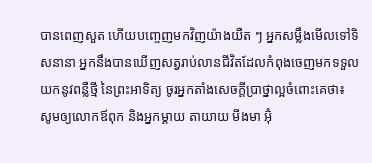បានពេញសួត ហើយបញ្ចេញមកវិញយ៉ាងយឺត ៗ អ្នកសម្លឹងមើលទៅទិសនានា អ្នកនឹងបានឃើញសត្វរាប់លានជីវិតដែលកំពុងចេញមកទទួលយកនូវពន្លឺថ្មី នៃព្រះអាទិត្យ ចូរអ្នកតាំងសេចក្តីប្រាថ្នាល្អចំពោះគេថា៖ សូមឲ្យលោកឪពុក និងអ្នកម្តាយ តាយាយ មីងមា អ៊ុំ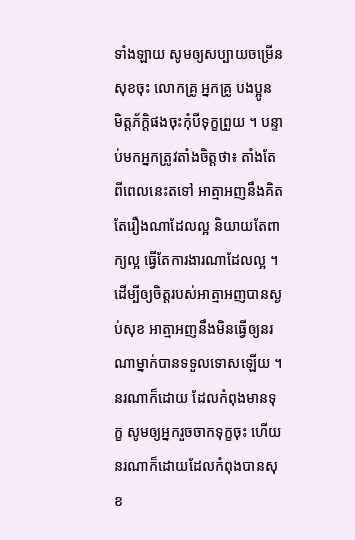ទាំងឡាយ សូមឲ្យសប្បាយចម្រើនសុខចុះ លោកគ្រូ អ្នកគ្រូ បងប្អូន មិត្តភ័ក្តិផងចុះកុំបីទុក្ខព្រួយ ។ បន្ទាប់មកអ្នកត្រូវតាំងចិត្តថា៖ តាំងតែពីពេលនេះតទៅ អាត្មាអញនឹងគិតតែរឿងណាដែលល្អ និយាយតែពាក្យល្អ ធ្វើតែការងារណាដែលល្អ ។ ដើម្បីឲ្យចិត្តរបស់អាត្មាអញបានស្ងប់សុខ អាត្មាអញនឹងមិនធ្វើឲ្យនរណាម្នាក់បានទទួលទោសឡើយ ។ នរណាក៏ដោយ ដែលកំពុងមានទុក្ខ សូមឲ្យអ្នករួចចាកទុក្ខចុះ ហើយនរណាក៏ដោយដែលកំពុងបានសុខ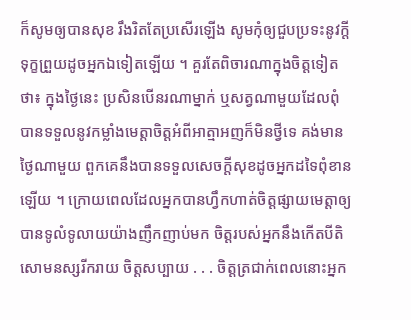ក៏សូមឲ្យបានសុខ រឹងរិតតែប្រសើរឡើង សូមកុំឲ្យជួបប្រទះនូវក្តីទុក្ខព្រួយដូចអ្នកឯទៀតឡើយ ។ គួរតែពិចារណាក្នុងចិត្តទៀតថា៖ ក្នុងថ្ងៃនេះ ប្រសិនបើនរណាម្នាក់ ឬសត្វណាមួយដែលពុំបានទទួលនូវកម្លាំងមេត្តាចិត្តអំពីអាត្មាអញក៏មិនថ្វីទេ គង់មានថ្ងៃណាមួយ ពួកគេនឹងបានទទួលសេចក្តីសុខដូចអ្នកដទៃពុំខានឡើយ ។ ក្រោយពេលដែលអ្នកបានហ្វឹកហាត់ចិត្តផ្សាយមេត្តាឲ្យបានទូលំទូលាយយ៉ាងញឹកញាប់មក ចិត្តរបស់អ្នកនឹងកើតបីតិសោមនស្សរីករាយ ចិត្តសប្បាយ . . . ចិត្តត្រជាក់ពេលនោះអ្នក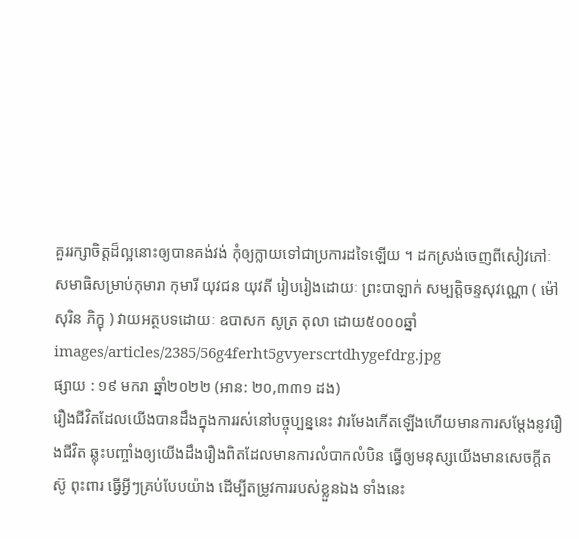គួររក្សាចិត្តដ៏ល្អនោះឲ្យបានគង់វង់ កុំឲ្យក្លាយទៅជាប្រការដទៃឡើយ ។ ដកស្រង់ចេញពីសៀវភៅៈ សមាធិសម្រាប់កុមារា កុមារី យុវជន យុវតី រៀបរៀងដោយៈ ព្រះបាឡាក់ សម្បត្តិចន្ទសុវណ្ណោ ( ម៉ៅ សុរិន ភិក្ខុ ) វាយអត្ថបទដោយៈ ឧបាសក សូត្រ តុលា ដោយ៥០០០ឆ្នាំ
images/articles/2385/56g4ferht5gvyerscrtdhygefdrg.jpg
ផ្សាយ : ១៩ មករា ឆ្នាំ២០២២ (អាន: ២០,៣៣១ ដង)
រឿងជីវិតដែលយើងបានដឹងក្នុងការរស់នៅបច្ចុប្បន្ននេះ វារមែងកើតឡើងហើយមានការសម្ដែងនូវរឿងជីវិត ឆ្លុះបញ្ចាំងឲ្យយើងដឹងរឿងពិតដែលមានការលំបាកលំបិន ធ្វើឲ្យមនុស្សយើងមានសេចក្ដីតស៊ូ ពុះពារ ធ្វើអ្វីៗគ្រប់បែបយ៉ាង ដើម្បីតម្រូវការរបស់ខ្លួនឯង ទាំងនេះ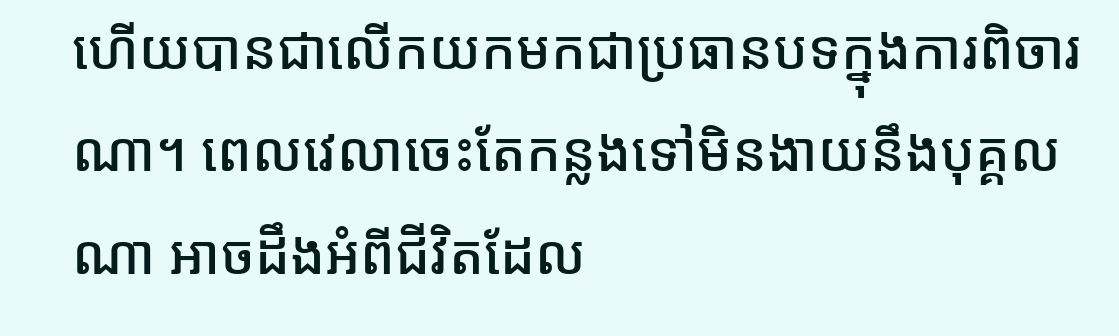ហើយបានជាលើកយកមកជាប្រធានបទក្នុងការពិចារណា។ ពេលវេលាចេះតែកន្លងទៅមិនងាយនឹងបុគ្គលណា អាចដឹងអំពីជីវិតដែល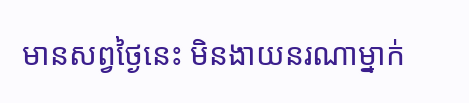មានសព្វថ្ងៃនេះ មិនងាយនរណាម្នាក់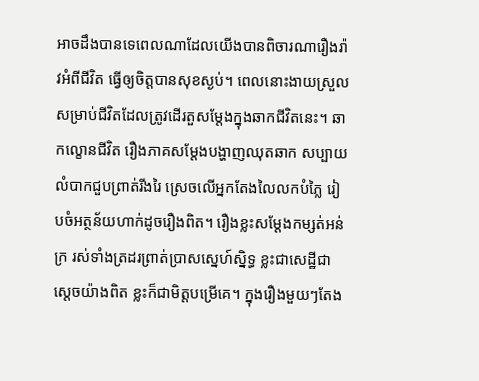អាចដឹងបានទេពេលណាដែលយើងបានពិចារណារឿងរ៉ាវអំពីជីវិត ធ្វើឲ្យចិត្តបានសុខស្ងប់។ ពេលនោះងាយស្រួល សម្រាប់ជីវិតដែលត្រូវដើរតួសម្ដែងក្នុងឆាកជីវិតនេះ។ ឆាកល្ខោនជីវិត រឿងភាគសម្ដែងបង្ហាញឈុតឆាក សប្បាយលំបាកជួបព្រាត់រីងរៃ ស្រេចលើអ្នកតែងលៃលកបំភ្លៃ រៀបចំអត្ថន័យហាក់ដូចរឿងពិត។ រឿងខ្លះសម្ដែងកម្សត់អន់ក្រ រស់ទាំងត្រដរព្រាត់ប្រាសស្នេហ៍ស្និទ្ធ ខ្លះជាសេដ្ឋីជាស្ដេចយ៉ាងពិត ខ្លះក៏ជាមិត្តបម្រើគេ។ ក្នុងរឿងមួយៗតែង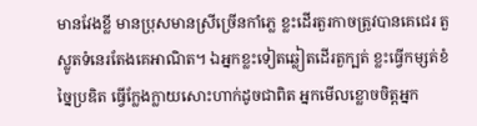មានវែងខ្លី មានប្រុសមានស្រីច្រើនកាំភ្លេ ខ្លះដើរតួរកាចត្រូវបានគេជេរ តួស្លូតទំនេរតែងគេអាណិត។ ឯអ្នកខ្លះទៀតឆ្លៀតដើរតួក្បត់ ខ្លះធ្វើកម្សត់ខំច្នៃប្រឌិត ធ្វើក្លែងក្លាយសោះហាក់ដូចជាពិត អ្នកមើលខ្លោចចិត្តអ្នក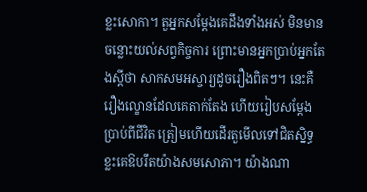ខ្លះសោកា។ តួអ្នកសម្ដែងគេដឹងទាំងអស់ មិនមានចន្លោះយល់សព្វកិច្ចការ ព្រោះមានអ្នកប្រាប់អ្នកតែងស្ដីថា សាកសមអស្ចារ្យដូចរឿងពិតៗ។ នេះគឺរឿងល្ខោនដែលគេតាក់តែង ហើយរៀបសម្ដែងប្រាប់ពីជីវិត ត្រៀមហើយដើរតួមើលទៅជិតស្និទ្ធ ខ្លះគេឱបរឹតយ៉ាងសមសោភា។ យ៉ាងណា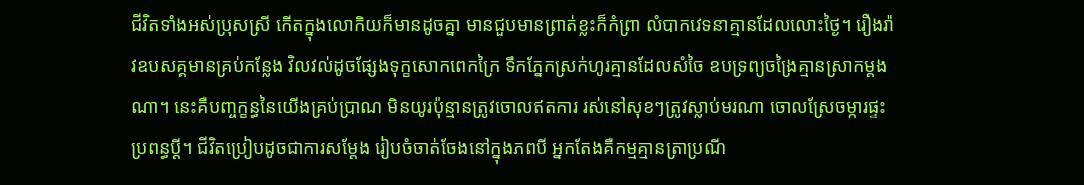ជីវិតទាំងអស់ប្រុសស្រី កើតក្នុងលោកិយក៏មានដូចគ្នា មានជួបមានព្រាត់ខ្លះក៏កំព្រា លំបាកវេទនាគ្មានដែលលោះថ្ងៃ។ រឿងរ៉ាវឧបសគ្គមានគ្រប់កន្លែង វិលវល់ដូចផ្សែងទុក្ខសោកពេកក្រៃ ទឹកភ្នែកស្រក់ហូរគ្មានដែលសំចៃ ឧបទ្រព្យចង្រៃគ្មានស្រាកម្ដងណា។ នេះគឺបញ្ចក្ខន្ធនៃយើងគ្រប់ប្រាណ មិនយូរប៉ុន្មានត្រូវចោលឥតការ រស់នៅសុខៗត្រូវស្លាប់មរណា ចោលស្រែចម្ការផ្ទះប្រពន្ធប្ដី។ ជីវិតប្រៀបដូចជាការសម្ដែង រៀបចំចាត់ចែងនៅក្នុងភពបី អ្នកតែងគឺកម្មគ្មានត្រាប្រណី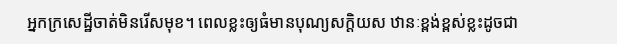អ្នកក្រសេដ្ឋីចាត់មិនរើសមុខ។ ពេលខ្លះឲ្យធំមានបុណ្យសក្ដិយស ឋានៈខ្ពង់ខ្ពស់ខ្លះដូចជា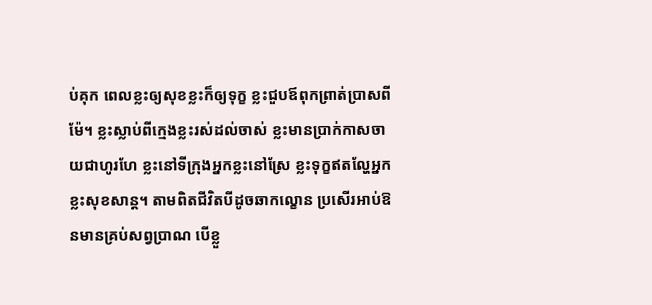ប់គុក ពេលខ្លះឲ្យសុខខ្លះក៏ឲ្យទុក្ខ ខ្លះជួបឪពុកព្រាត់ប្រាសពីម៉ែ។ ខ្លះស្លាប់ពីក្មេងខ្លះរស់ដល់ចាស់ ខ្លះមានប្រាក់កាសចាយជាហូរហែ ខ្លះនៅទីក្រុងអ្នកខ្លះនៅស្រែ ខ្លះទុក្ខឥតល្ហែអ្នកខ្លះសុខសាន្ត។ តាមពិតជីវិតបីដូចឆាកល្ខោន ប្រសើរអាប់ឱនមានគ្រប់សព្វប្រាណ បើខ្លួ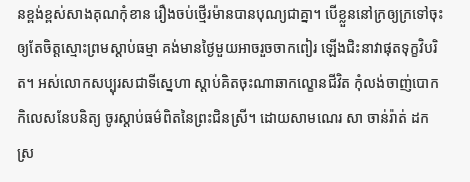នខ្ពង់ខ្ពស់សាងគុណកុំខាន រឿងចប់ថ្មើរម៉ានបានបុណ្យជាគ្នា។ បើខ្លួននៅក្រឲ្យក្រទៅចុះ ឲ្យតែចិត្តស្មោះព្រមស្ដាប់ធម្មា គង់មានថ្ងៃមួយអាចរួចចាកពៀរ ឡើងជិះនាវាផុតទុក្ខវិបរិត។ អស់លោកសប្បុរសជាទីស្នេហា ស្ដាប់គិតចុះណាឆាកល្ខោនជីវិត កុំលង់ចាញ់បោកកិលេសនែបនិត្យ ចូរស្ដាប់ធម៌ពិតនៃព្រះជិនស្រី។ ដោយសាមណេរ សា ចាន់រ៉ាត់ ដកស្រ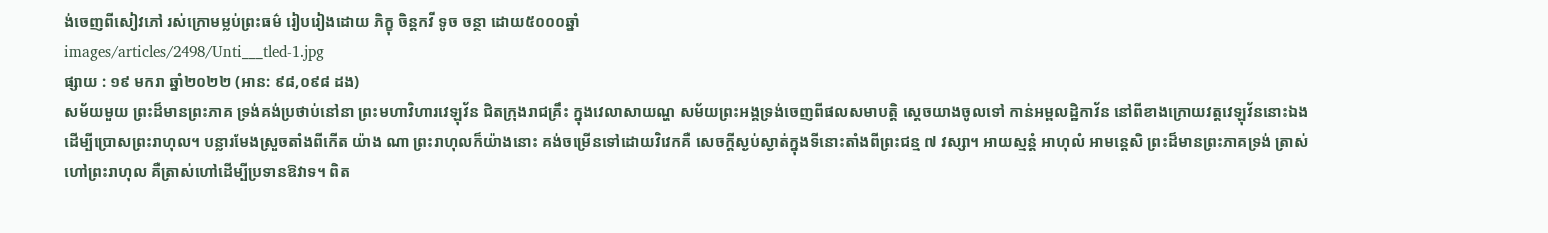ង់ចេញពីសៀវភៅ រស់ក្រោមម្លប់ព្រះធម៌ រៀបរៀងដោយ ភិក្ខុ ចិន្តកវី ទូច ចន្ថា ដោយ៥០០០ឆ្នាំ
images/articles/2498/Unti___tled-1.jpg
ផ្សាយ : ១៩ មករា ឆ្នាំ២០២២ (អាន: ៩៨,០៩៨ ដង)
សម័យមួយ ព្រះដ៏មានព្រះភាគ ទ្រង់គង់ប្រថាប់នៅនា ព្រះមហាវិហារវេឡុវ័ន ជិតក្រុងរាជគ្រឹះ ក្នុងវេលាសាយណ្ហ សម័យព្រះអង្គទ្រង់ចេញពីផលសមាបត្តិ ស្ដេចយាងចូលទៅ កាន់អម្ពលដ្ឋិកាវ័ន នៅពីខាងក្រោយវត្តវេឡុវ័ននោះឯង ដើម្បីប្រោសព្រះរាហុល។ បន្លារមែងស្រួចតាំងពីកើត យ៉ាង ណា ព្រះរាហុលក៏យ៉ាងនោះ គង់ចម្រើនទៅដោយវិវេកគឺ សេចក្ដីស្ងប់ស្ងាត់ក្នុងទីនោះតាំងពីព្រះជន្ម ៧ វស្សា។ អាយស្មន្តំ អាហុលំ អាមន្តេសិ ព្រះដ៏មានព្រះភាគទ្រង់ ត្រាស់ហៅព្រះរាហុល គឺត្រាស់ហៅដើម្បីប្រទានឱវាទ។ ពិត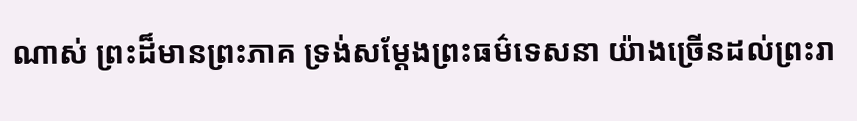ណាស់ ព្រះដ៏មានព្រះភាគ ទ្រង់សម្ដែងព្រះធម៌ទេសនា យ៉ាងច្រើនដល់ព្រះរា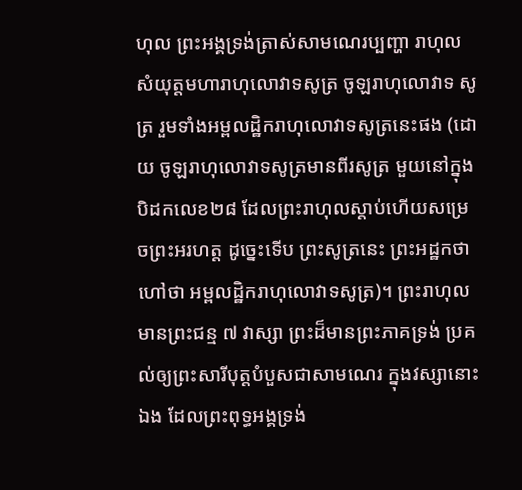ហុល ព្រះអង្គទ្រង់ត្រាស់សាមណេរប្បញ្ហា រាហុលសំយុត្តមហារាហុលោវាទសូត្រ ចូឡរាហុលោវាទ សូត្រ រួមទាំងអម្ពលដ្ឋិករាហុលោវាទសូត្រនេះផង (ដោយ ចូឡរាហុលោវាទសូត្រមានពីរសូត្រ មួយនៅក្នុងបិដកលេខ២៨ ដែលព្រះរាហុលស្ដាប់ហើយសម្រេចព្រះអរហត្ត ដូច្នេះទើប ព្រះសូត្រនេះ ព្រះអដ្ឋកថាហៅថា អម្ពលដ្ឋិករាហុលោវាទសូត្រ)។ ព្រះរាហុលមានព្រះជន្ម ៧ វាស្សា ព្រះដ៏មានព្រះភាគទ្រង់ ប្រគល់ឲ្យព្រះសារីបុត្តបំបួសជាសាមណេរ ក្នុងវស្សានោះឯង ដែលព្រះពុទ្ធអង្គទ្រង់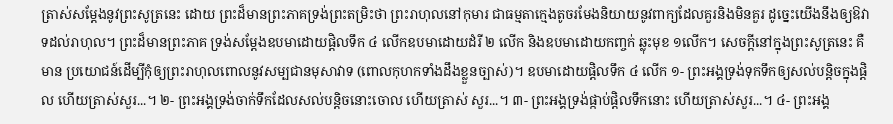ត្រាស់សម្ដែងនូវព្រះសូត្រនេះ ដោយ ព្រះដ៏មានព្រះភាគទ្រង់ព្រះតម្រិះថា ព្រះរាហុលនៅកុមារ ជាធម្មតាក្មេងតូចរមែងនិយាយនូវពាក្យដែលគួរនិងមិនគួរ ដូច្នេះយើងនឹងឲ្យឱវាទដល់រាហុល។ ព្រះដ៏មានព្រះភាគ ទ្រង់សម្ដែងឧបមាដោយផ្ដិលទឹក ៤ លើកឧបមាដោយដំរី ២ លើក និងឧបមាដោយកញ្ចក់ ឆ្លុះមុខ ១លើក។ សេចក្ដីនៅក្នុងព្រះសូត្រនេះ គឺមាន ប្រយោជន៍ដើម្បីកុំឲ្យព្រះរាហុលពោលនូវសម្បជានមុសាវាទ (ពោលកុហកទាំងដឹងខ្លួនច្បាស់)។ ឧបមាដោយផ្ដិលទឹក ៤ លើក ១- ព្រះអង្គទ្រង់ទុកទឹកឲ្យសល់បន្តិចក្នុងផ្តិល ហើយត្រាស់សួរ...។ ២- ព្រះអង្គទ្រង់ចាក់ទឹកដែលសល់បន្តិចនោះចោល ហើយត្រាស់ សួរ...។ ៣- ព្រះអង្គទ្រង់ផ្កាប់ផ្តិលទឹកនោះ ហើយត្រាស់សួរ...។ ៤- ព្រះអង្គ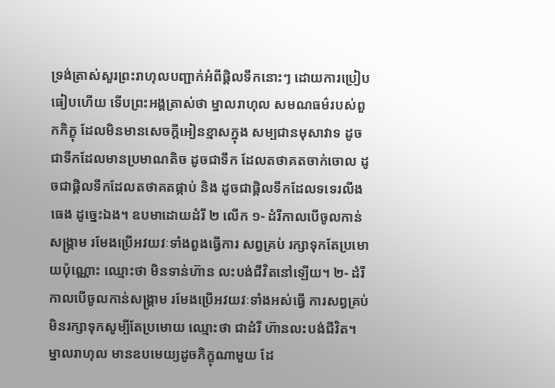ទ្រង់ត្រាស់សួរព្រះរាហុលបញ្ជាក់អំពីផ្តិលទឹកនោះៗ ដោយការប្រៀបធៀបហើយ ទើបព្រះអង្គត្រាស់ថា ម្នាលរាហុល សមណធម៌របស់ពួកភិក្ខុ ដែលមិនមានសេចក្ដីអៀនខ្មាសក្នុង សម្បជានមុសាវាទ ដូចជាទឹកដែលមានប្រមាណតិច ដូចជាទឹក ដែលតថាគតចាក់ចោល ដូចជាផ្តិលទឹកដែលតថាគតផ្កាប់ និង ដូចជាផ្តិលទឹកដែលទទេរលីងធេង ដូច្នេះឯង។ ឧបមាដោយដំរី ២ លើក ១- ដំរីកាលបើចូលកាន់សង្រ្គាម រមែងប្រើអវយវៈទាំងពួងធ្វើការ សព្វគ្រប់ រក្សាទុកតែប្រមោយប៉ុណ្ណោះ ឈ្មោះថា មិនទាន់ហ៊ាន លះបង់ជីវិតនៅឡើយ។ ២- ដំរីកាលបើចូលកាន់សង្រ្គាម រមែងប្រើអវយវៈទាំងអស់ធ្វើ ការសព្វគ្រប់ មិនរក្សាទុកសូម្បីតែប្រមោយ ឈ្មោះថា ជាដំរី ហ៊ានលះបង់ជីវិត។ ម្នាលរាហុល មានឧបមេយ្យដូចភិក្ខុណាមួយ ដែ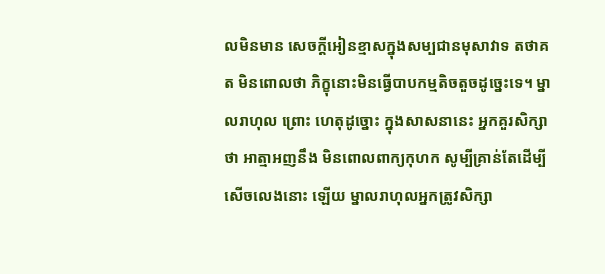លមិនមាន សេចក្ដីអៀនខ្មាសក្នុងសម្បជានមុសាវាទ តថាគត មិនពោលថា ភិក្ខុនោះមិនធ្វើបាបកម្មតិចតួចដូច្នេះទេ។ ម្នាលរាហុល ព្រោះ ហេតុដូច្នោះ ក្នុងសាសនានេះ អ្នកគួរសិក្សាថា អាត្មាអញនឹង មិនពោលពាក្យកុហក សូម្បីគ្រាន់តែដើម្បីសើចលេងនោះ ឡើយ ម្នាលរាហុលអ្នកត្រូវសិក្សា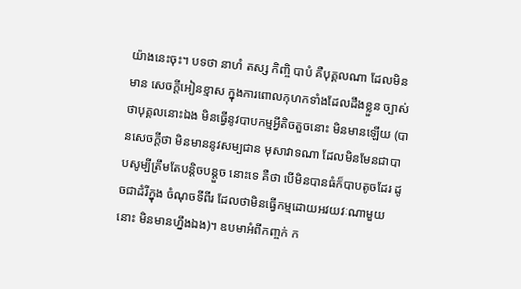យ៉ាងនេះចុះ។ បទថា នាហំ តស្ស កិញ្ចិ បាបំ គឺបុគ្គលណា ដែលមិនមាន សេចក្ដីអៀនខ្មាស ក្នុងការពោលកុហកទាំងដែលដឹងខ្លួន ច្បាស់ ថាបុគ្គលនោះឯង មិនធ្វើនូវបាបកម្មអ្វីតិចតួចនោះ មិនមានឡើយ (បានសេចក្ដីថា មិនមាននូវសម្បជាន មុសាវាទណា ដែលមិនមែនជាបាបសូម្បីត្រឹមតែបន្តិចបន្តួច នោះទេ គឺថា បើមិនបានធំក៏បាបតូចដែរ ដូចជាដំរីក្នុង ចំណុចទីពីរ ដែលថាមិនធ្វើកម្មដោយអវយវៈណាមួយនោះ មិនមានហ្នឹងឯង)។ ឧបមាអំពីកញ្ចក់ ក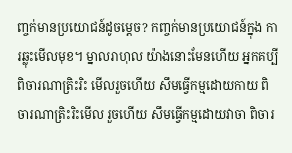ញ្ចក់មានប្រយោជន៍ដូចម្ដេច? កញ្ចក់មានប្រយោជន៍ក្នុង ការឆ្លុះមើលមុខ។ ម្នាលរាហុល យ៉ាងនោះមែនហើយ អ្នកគប្បីពិចារណាត្រិះរិះ មើលរួចហើយ សឹមធ្វើកម្មដោយកាយ ពិចារណាត្រិះរិះមើល រួចហើយ សឹមធ្វើកម្មដោយវាចា ពិចារ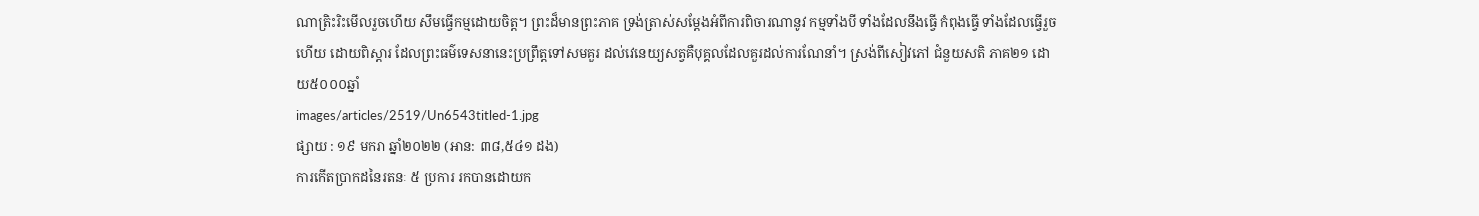ណាត្រិះរិះមើលរួចហើយ សឹមធ្វើកម្មដោយចិត្ត។ ព្រះដ៏មានព្រះភាគ ទ្រង់ត្រាស់សម្ដែងអំពីការពិចារណានូវ កម្មទាំងបី ទាំងដែលនឹងធ្វើ កំពុងធ្វើ ទាំងដែលធ្វើរួចហើយ ដោយពិស្ដារ ដែលព្រះធម៌ទេសនានេះប្រព្រឹត្តទៅសមគួរ ដល់វេនេយ្យសត្វគឺបុគ្គលដែលគួរដល់ការណែនាំ។ ស្រង់ពីសៀវភៅ ជំនួយសតិ ភាគ២១ ដោយ៥០០០ឆ្នាំ
images/articles/2519/Un6543titled-1.jpg
ផ្សាយ : ១៩ មករា ឆ្នាំ២០២២ (អាន: ៣៨,៥៤១ ដង)
ការកើតប្រាកដនៃរតនៈ ៥ ប្រការ រកបានដោយក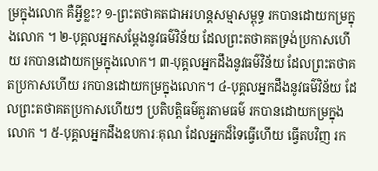ម្រក្នុងលោក គឺអ្វីខ្លះ? ១-ព្រះតថាគតជាអរហន្តសម្មាសម្ពុទ្ធ រកបានដោយកម្រក្នុងលោក ។ ២-បុគ្គលអ្នកសម្ដែងនូវធម៌វិន័យ ដែលព្រះតថាគតទ្រង់ប្រកាសហើយ រកបានដោយកម្រក្នុងលោក។ ៣-បុគ្គលអ្នកដឹងនូវធម៌វិន័យ ដែលព្រះតថាគតប្រកាសហើយ រកបានដោយកម្រក្នុងលោក។ ៤-បុគ្គលអ្នកដឹងនូវធម៌វិន័យ ដែលព្រះតថាគតប្រកាសហើយៗ ប្រតិបត្តិធម៌គួរតាមធម៌ រកបានដោយកម្រក្នុងលោក ។ ៥-បុគ្គលអ្នកដឹងឧបការៈគុណ ដែលអ្នកដ៏ទៃធ្វើហើយ ធ្វើតបវិញ រក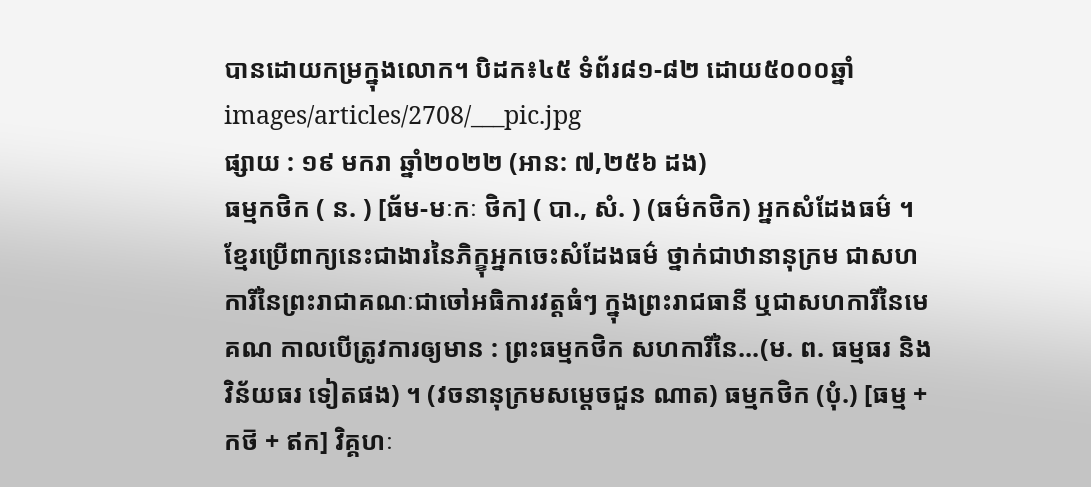បានដោយកម្រក្នុងលោក។ បិដក៖៤៥ ទំព័រ៨១-៨២ ដោយ៥០០០ឆ្នាំ
images/articles/2708/___pic.jpg
ផ្សាយ : ១៩ មករា ឆ្នាំ២០២២ (អាន: ៧,២៥៦ ដង)
ធម្មកថិក ( ន. ) [ធ័ម-មៈកៈ ថិក] ( បា., សំ. ) (ធម៌កថិក) អ្នកសំដែងធម៌ ។ខ្មែរប្រើពាក្យនេះជាងារនៃភិក្ខុអ្នកចេះសំដែងធម៌ ថ្នាក់ជាឋានានុក្រម ជាសហការីនៃព្រះរាជាគណៈជាចៅអធិការវត្តធំៗ ក្នុងព្រះរាជធានី ឬជាសហការីនៃមេគណ កាលបើត្រូវការឲ្យមាន : ព្រះធម្មកថិក សហការីនៃ...(ម. ព. ធម្មធរ និង វិន័យធរ ទៀតផង) ។ (វចនានុក្រមសម្ដេចជួន ណាត) ធម្មកថិក (បុំ.) [ធម្ម + កថ៑ + ឥក] វិគ្គហៈ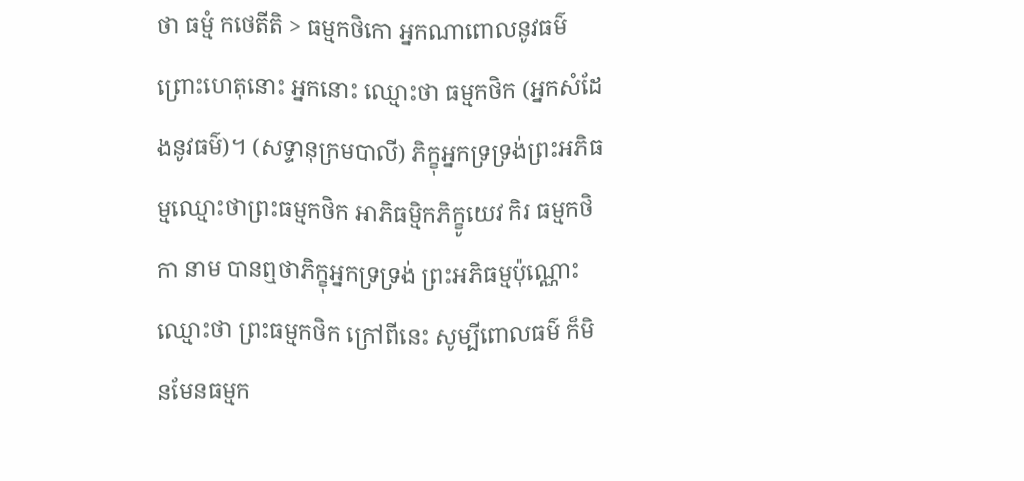ថា ធម្មំ កថេតីតិ > ធម្មកថិកោ អ្នកណាពោលនូវធម៌ ព្រោះហេតុនោះ អ្នកនោះ ឈ្មោះថា ធម្មកថិក (អ្នកសំដែងនូវធម៌)។ (សទ្ទានុក្រមបាលី) ភិក្ខុអ្នកទ្រទ្រង់ព្រះអភិធម្មឈ្មោះថាព្រះធម្មកថិក អាភិធម្មិកភិក្ខូយេវ កិរ ធម្មកថិកា នាម បានឮថាភិក្ខុអ្នកទ្រទ្រង់ ព្រះអភិធម្មប៉ុណ្ណោះ ឈ្មោះថា ព្រះធម្មកថិក ក្រៅពីនេះ សូម្បីពោលធម៌ ក៏មិនមែនធម្មក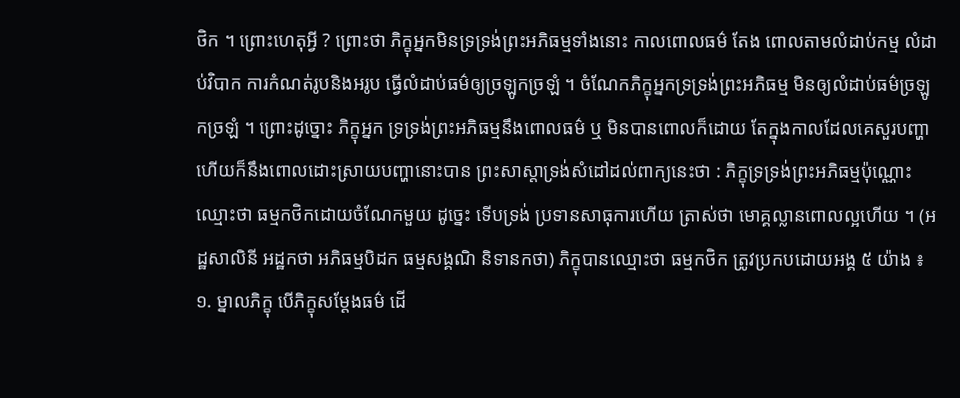ថិក ។ ព្រោះហេតុអ្វី ? ព្រោះថា ភិក្ខុអ្នកមិនទ្រទ្រង់ព្រះអភិធម្មទាំងនោះ កាលពោលធម៌ តែង ពោលតាមលំដាប់កម្ម លំដាប់វិបាក ការកំណត់រូបនិងអរូប ធ្វើលំដាប់ធម៌ឲ្យច្រឡូកច្រឡំ ។ ចំណែកភិក្ខុអ្នកទ្រទ្រង់ព្រះអភិធម្ម មិនឲ្យលំដាប់ធម៌ច្រឡូកច្រឡំ ។ ព្រោះដូច្នោះ ភិក្ខុអ្នក ទ្រទ្រង់ព្រះអភិធម្មនឹងពោលធម៌ ឬ មិនបានពោលក៏ដោយ តែក្នុងកាលដែលគេសួរបញ្ហា ហើយក៏នឹងពោលដោះស្រាយបញ្ហានោះបាន ព្រះសាស្តាទ្រង់សំដៅដល់ពាក្យនេះថា : ភិក្ខុទ្រទ្រង់ព្រះអភិធម្មប៉ុណ្ណោះ ឈ្មោះថា ធម្មកថិកដោយចំណែកមួយ ដូច្នេះ ទើបទ្រង់ ប្រទានសាធុការហើយ ត្រាស់ថា មោគ្គល្លានពោលល្អហើយ ។ (អដ្ឋសាលិនី អដ្ឋកថា អភិធម្មបិដក ធម្មសង្គណិ និទានកថា) ភិក្ខុបានឈ្មោះថា ធម្មកថិក ត្រូវប្រកបដោយអង្គ ៥ យ៉ាង ៖ ១. ម្នាលភិក្ខុ បើភិក្ខុសម្តែងធម៌ ដើ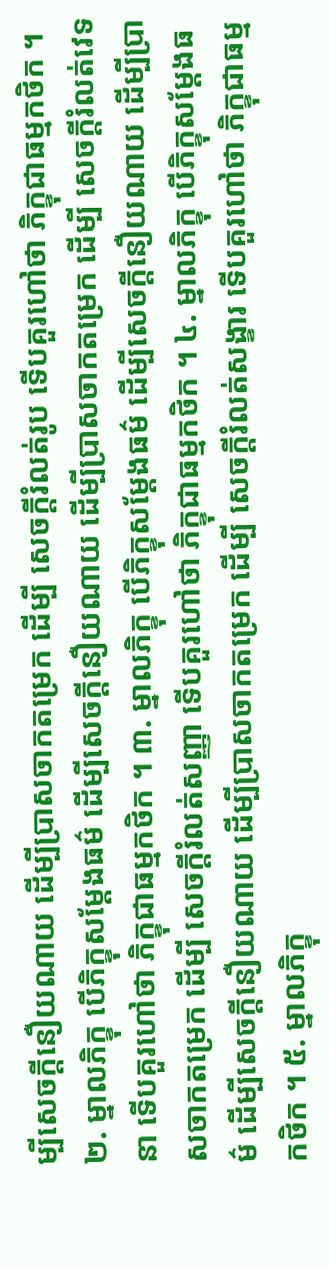ម្បីសេចក្តីនឿយណាយ ដើម្បីប្រាសចាកតម្រេក ដើម្បី សេចក្តីរំលត់រូប ទើបគួរហៅថា ភិក្ខុជាធម្មកថិក ។ ២. ម្នាលភិក្ខុ បើភិក្ខុសម្តែងធម៌ ដើម្បីសេចក្តីនឿយណាយ ដើម្បីប្រាសចាកតម្រេក ដើម្បី សេចក្តីរំលត់វេទនា ទើបគួរហៅថា ភិក្ខុជាធម្មកថិក ។ ៣. ម្នាលភិក្ខុ បើភិក្ខុសម្តែងធម៌ ដើម្បីសេចក្តីនឿយណាយ ដើម្បីប្រាសចាកតម្រេក ដើម្បី សេចក្តីរំលត់សញ្ញា ទើបគួរហៅថា ភិក្ខុជាធម្មកថិក ។ ៤. ម្នាលភិក្ខុ បើភិក្ខុសម្តែងធម៌ ដើម្បីសេចក្តីនឿយណាយ ដើម្បីប្រាសចាកតម្រេក ដើម្បី សេចក្តីរំលត់សង្ខារ ទើបគួរហៅថា ភិក្ខុជាធម្មកថិក ។ ៥. ម្នាលភិក្ខុ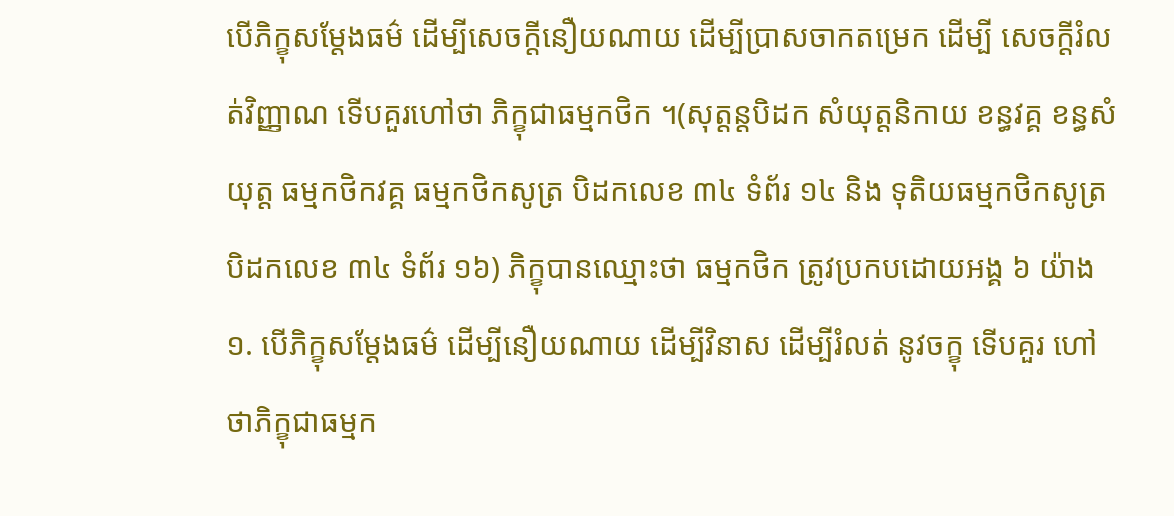បើភិក្ខុសម្តែងធម៌ ដើម្បីសេចក្តីនឿយណាយ ដើម្បីប្រាសចាកតម្រេក ដើម្បី សេចក្តីរំលត់វិញ្ញាណ ទើបគួរហៅថា ភិក្ខុជាធម្មកថិក ។(សុត្តន្តបិដក សំយុត្តនិកាយ ខន្ធវគ្គ ខន្ធសំយុត្ត ធម្មកថិកវគ្គ ធម្មកថិកសូត្រ បិដកលេខ ៣៤ ទំព័រ ១៤ និង ទុតិយធម្មកថិកសូត្រ បិដកលេខ ៣៤ ទំព័រ ១៦) ភិក្ខុបានឈ្មោះថា ធម្មកថិក ត្រូវប្រកបដោយអង្គ ៦ យ៉ាង ១. បើភិក្ខុសម្តែងធម៌ ដើម្បីនឿយណាយ ដើម្បីវិនាស ដើម្បីរំលត់ នូវចក្ខុ ទើបគួរ ហៅថាភិក្ខុជាធម្មក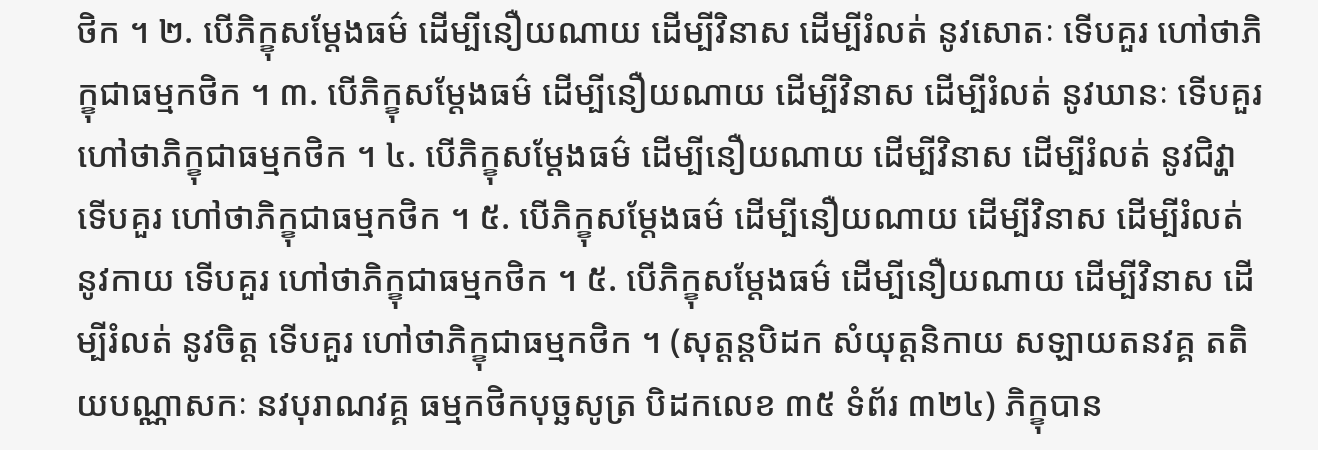ថិក ។ ២. បើភិក្ខុសម្តែងធម៌ ដើម្បីនឿយណាយ ដើម្បីវិនាស ដើម្បីរំលត់ នូវសោតៈ ទើបគួរ ហៅថាភិក្ខុជាធម្មកថិក ។ ៣. បើភិក្ខុសម្តែងធម៌ ដើម្បីនឿយណាយ ដើម្បីវិនាស ដើម្បីរំលត់ នូវឃានៈ ទើបគួរ ហៅថាភិក្ខុជាធម្មកថិក ។ ៤. បើភិក្ខុសម្តែងធម៌ ដើម្បីនឿយណាយ ដើម្បីវិនាស ដើម្បីរំលត់ នូវជិវ្ហា ទើបគួរ ហៅថាភិក្ខុជាធម្មកថិក ។ ៥. បើភិក្ខុសម្តែងធម៌ ដើម្បីនឿយណាយ ដើម្បីវិនាស ដើម្បីរំលត់ នូវកាយ ទើបគួរ ហៅថាភិក្ខុជាធម្មកថិក ។ ៥. បើភិក្ខុសម្តែងធម៌ ដើម្បីនឿយណាយ ដើម្បីវិនាស ដើម្បីរំលត់ នូវចិត្ត ទើបគួរ ហៅថាភិក្ខុជាធម្មកថិក ។ (សុត្តន្តបិដក សំយុត្តនិកាយ សឡាយតនវគ្គ តតិយបណ្ណាសកៈ នវបុរាណវគ្គ ធម្មកថិកបុច្ឆសូត្រ បិដកលេខ ៣៥ ទំព័រ ៣២៤) ភិក្ខុបាន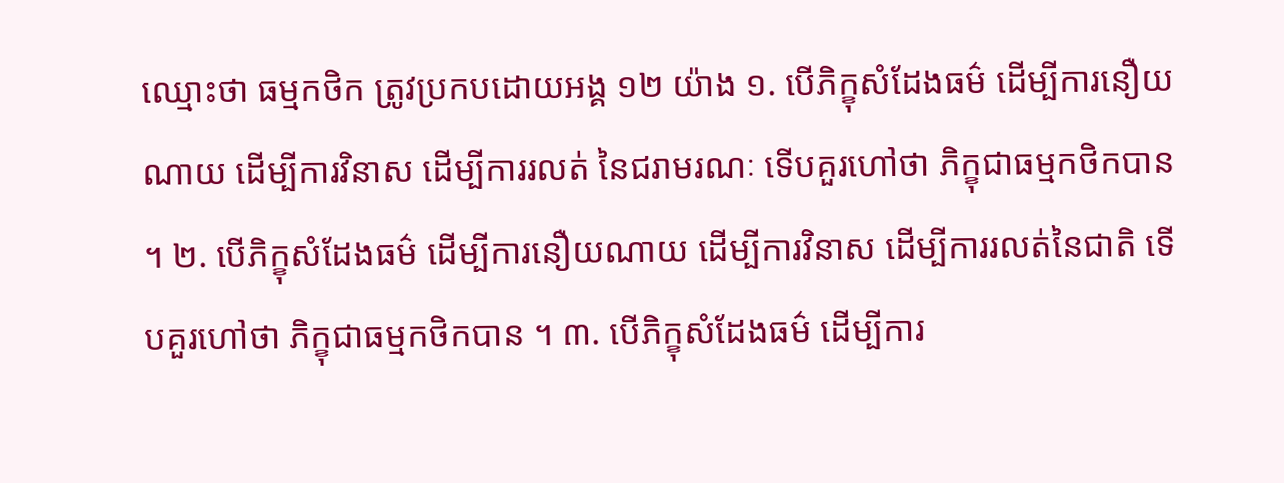ឈ្មោះថា ធម្មកថិក ត្រូវប្រកបដោយអង្គ ១២ យ៉ាង ១. បើភិក្ខុសំដែងធម៌ ដើម្បីការនឿយណាយ ដើម្បីការវិនាស ដើម្បីការរលត់ នៃជរាមរណៈ ទើបគួរហៅថា ភិក្ខុជាធម្មកថិកបាន ។ ២. បើភិក្ខុសំដែងធម៌ ដើម្បីការនឿយណាយ ដើម្បីការវិនាស ដើម្បីការរលត់នៃជាតិ ទើបគួរហៅថា ភិក្ខុជាធម្មកថិកបាន ។ ៣. បើភិក្ខុសំដែងធម៌ ដើម្បីការ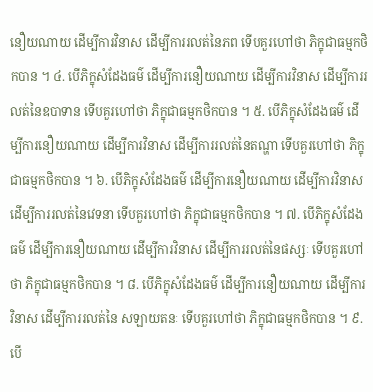នឿយណាយ ដើម្បីការវិនាស ដើម្បីការរលត់នៃភព ទើបគួរហៅថា ភិក្ខុជាធម្មកថិកបាន ។ ៤. បើភិក្ខុសំដែងធម៌ ដើម្បីការនឿយណាយ ដើម្បីការវិនាស ដើម្បីការរលត់នៃឧបាទាន ទើបគួរហៅថា ភិក្ខុជាធម្មកថិកបាន ។ ៥. បើភិក្ខុសំដែងធម៌ ដើម្បីការនឿយណាយ ដើម្បីការវិនាស ដើម្បីការរលត់នៃតណ្ហា ទើបគួរហៅថា ភិក្ខុជាធម្មកថិកបាន ។ ៦. បើភិក្ខុសំដែងធម៌ ដើម្បីការនឿយណាយ ដើម្បីការវិនាស ដើម្បីការរលត់នៃវេទនា ទើបគួរហៅថា ភិក្ខុជាធម្មកថិកបាន ។ ៧. បើភិក្ខុសំដែងធម៌ ដើម្បីការនឿយណាយ ដើម្បីការវិនាស ដើម្បីការរលត់នៃផស្សៈ ទើបគួរហៅថា ភិក្ខុជាធម្មកថិកបាន ។ ៨. បើភិក្ខុសំដែងធម៌ ដើម្បីការនឿយណាយ ដើម្បីការវិនាស ដើម្បីការរលត់នៃ សឡាយតនៈ ទើបគួរហៅថា ភិក្ខុជាធម្មកថិកបាន ។ ៩. បើ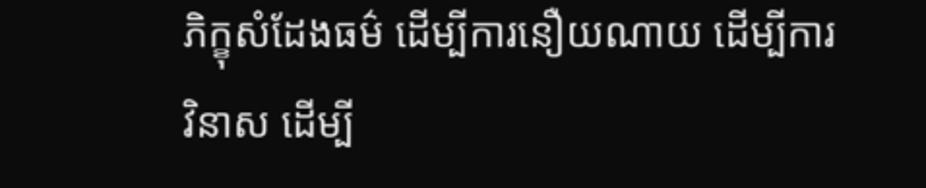ភិក្ខុសំដែងធម៌ ដើម្បីការនឿយណាយ ដើម្បីការវិនាស ដើម្បី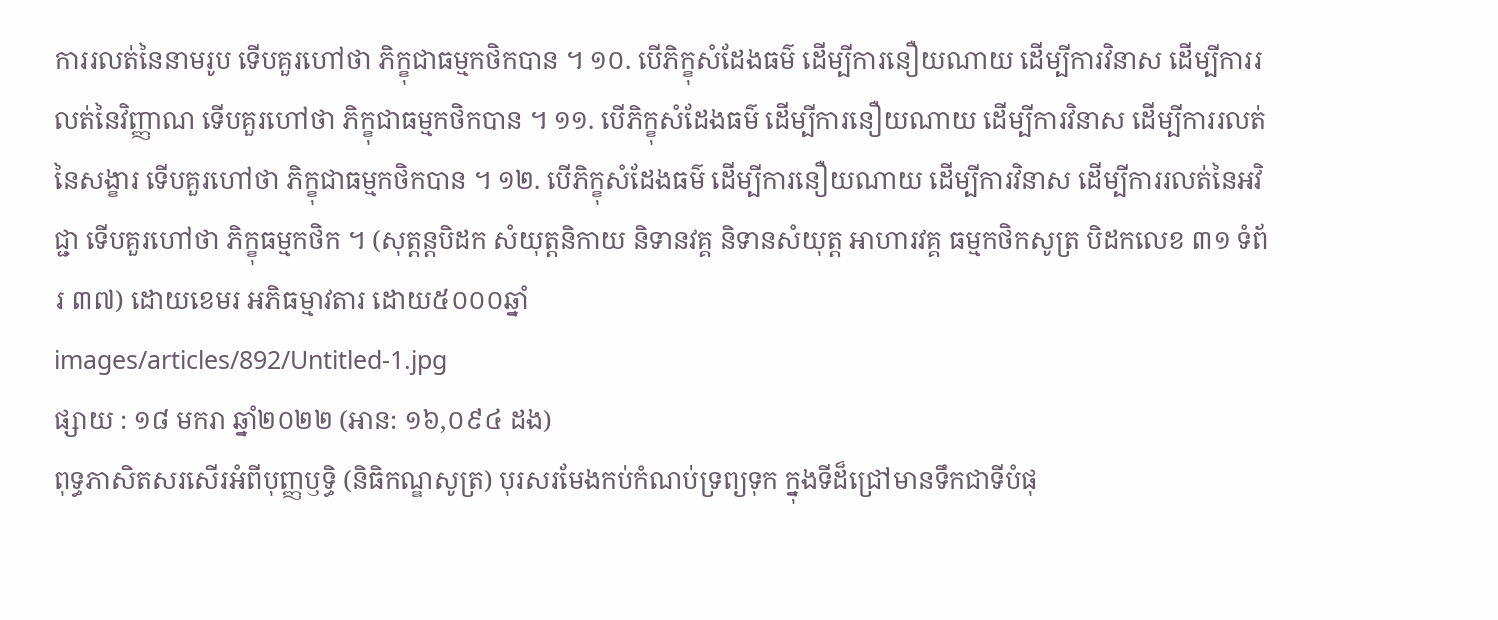ការរលត់នៃនាមរូប ទើបគួរហៅថា ភិក្ខុជាធម្មកថិកបាន ។ ១០. បើភិក្ខុសំដែងធម៌ ដើម្បីការនឿយណាយ ដើម្បីការវិនាស ដើម្បីការរលត់នៃវិញ្ញាណ ទើបគួរហៅថា ភិក្ខុជាធម្មកថិកបាន ។ ១១. បើភិក្ខុសំដែងធម៌ ដើម្បីការនឿយណាយ ដើម្បីការវិនាស ដើម្បីការរលត់នៃសង្ខារ ទើបគួរហៅថា ភិក្ខុជាធម្មកថិកបាន ។ ១២. បើភិក្ខុសំដែងធម៌ ដើម្បីការនឿយណាយ ដើម្បីការវិនាស ដើម្បីការរលត់នៃអវិជ្ជា ទើបគួរហៅថា ភិក្ខុធម្មកថិក ។ (សុត្តន្តបិដក សំយុត្តនិកាយ និទានវគ្គ និទានសំយុត្ត អាហារវគ្គ ធម្មកថិកសូត្រ បិដកលេខ ៣១ ទំព័រ ៣៧) ដោយខេមរ អភិធម្មាវតារ ដោយ៥០០០ឆ្នាំ
images/articles/892/Untitled-1.jpg
ផ្សាយ : ១៨ មករា ឆ្នាំ២០២២ (អាន: ១៦,០៩៤ ដង)
ពុទ្ធភាសិតសរសើរអំពីបុញ្ញឫទិ្ធ (និធិកណ្ឌសូត្រ) បុរសរមែងកប់កំណប់ទ្រព្យទុក ក្នុងទីដ៏ជ្រៅមានទឹកជាទីបំផុ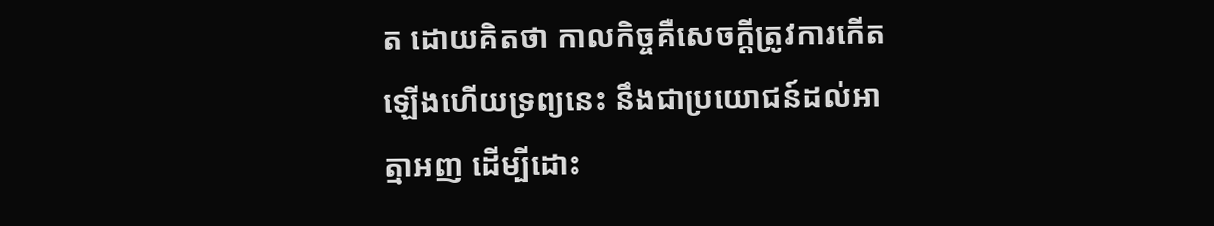ត ដោយគិតថា កាលកិច្ចគឺសេចក្តីត្រូវការកើតឡើងហើយទ្រព្យនេះ នឹងជាប្រយោជន៍ដល់អាត្មាអញ ដើម្បីដោះ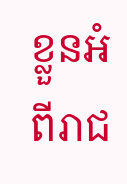ខ្លួនអំពីរាជ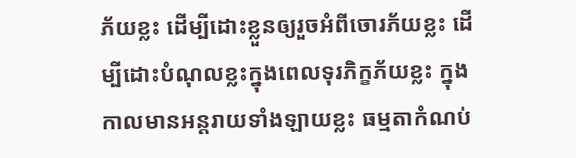ភ័យខ្លះ ដើម្បីដោះខ្លួនឲ្យរួចអំពីចោរភ័យខ្លះ ដើម្បីដោះបំណុលខ្លះក្នុងពេលទុរភិក្ខភ័យខ្លះ ក្នុងកាលមានអន្តរាយទាំងឡាយខ្លះ ធម្មតាកំណប់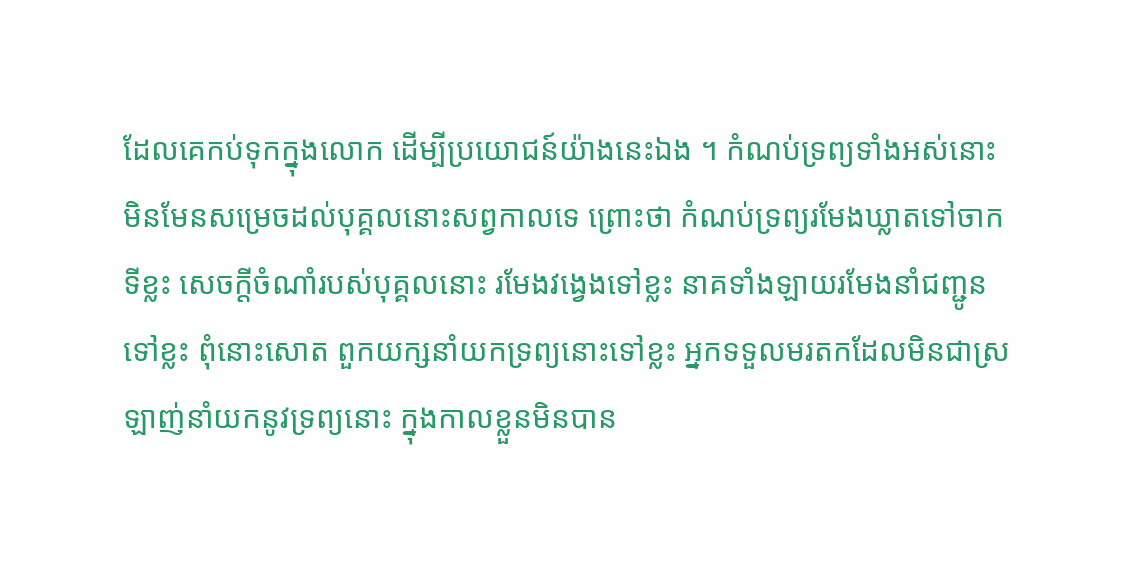ដែលគេកប់ទុកក្នុងលោក ដើម្បីប្រយោជន៍យ៉ាងនេះឯង ។ កំណប់ទ្រព្យទាំងអស់នោះ មិនមែនសម្រេចដល់បុគ្គលនោះសព្វកាលទេ ព្រោះថា កំណប់ទ្រព្យរមែងឃ្លាតទៅចាកទីខ្លះ សេចក្តីចំណាំរបស់បុគ្គលនោះ រមែងវង្វេងទៅខ្លះ នាគទាំងឡាយរមែងនាំជញ្ជូនទៅខ្លះ ពុំនោះសោត ពួកយក្សនាំយកទ្រព្យនោះទៅខ្លះ អ្នកទទួលមរតកដែលមិនជាស្រឡាញ់នាំយកនូវទ្រព្យនោះ ក្នុងកាលខ្លួនមិនបាន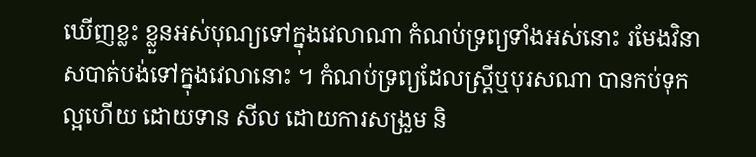ឃើញខ្លះ ខ្លួនអស់បុណ្យទៅក្នុងវេលាណា កំណប់ទ្រព្យទាំងអស់នោះ រមែងវិនាសបាត់បង់ទៅក្នុងវេលានោះ ។ កំណប់ទ្រព្យដែលស្រ្តីឬបុរសណា បានកប់ទុកល្អហើយ ដោយទាន សីល ដោយការសង្រួម និ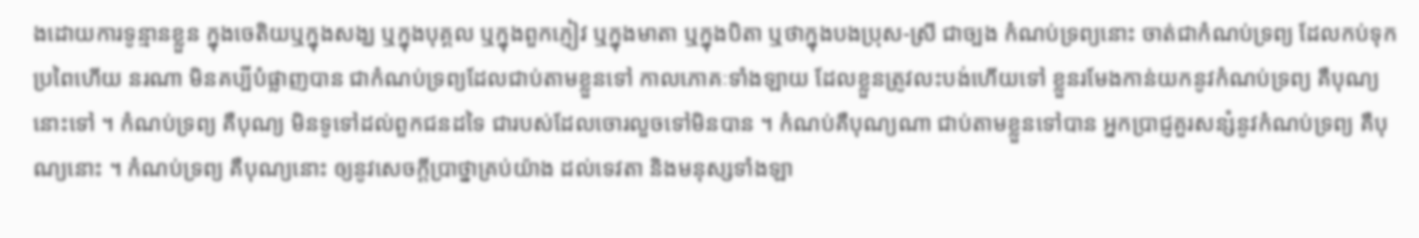ងដោយការទូន្មានខ្លួន ក្នុងចេតិយឬក្នុងសង្ឃ ឬក្នុងបុគ្គល ឬក្នុងពួកភ្ញៀវ ឬក្នុងមាតា ឬក្នុងបិតា ឬថាក្នុងបងប្រុស-ស្រី ជាច្បង កំណប់ទ្រព្យនោះ ចាត់ជាកំណប់ទ្រព្យ ដែលកប់ទុកប្រពៃហើយ នរណា មិនគប្បីបំផ្លាញបាន ជាកំណប់ទ្រព្យដែលជាប់តាមខ្លួនទៅ កាលភោគៈទាំងឡាយ ដែលខ្លួនត្រូវលះបង់ហើយទៅ ខ្លួនរមែងកាន់យកនូវកំណប់ទ្រព្យ គឺបុណ្យនោះទៅ ។ កំណប់ទ្រព្យ គឺបុណ្យ មិនទូទៅដល់ពួកជនដទៃ ជារបស់ដែលចោរលួចទៅមិនបាន ។ កំណប់គឺបុណ្យណា ជាប់តាមខ្លួនទៅបាន អ្នកប្រាជ្ញគួរសន្សំនូវកំណប់ទ្រព្យ គឺបុណ្យនោះ ។ កំណប់ទ្រព្យ គឺបុណ្យនោះ ឲ្យនូវសេចក្តីប្រាថ្នាគ្រប់យ៉ាង ដល់ទេវតា និងមនុស្សទាំងឡា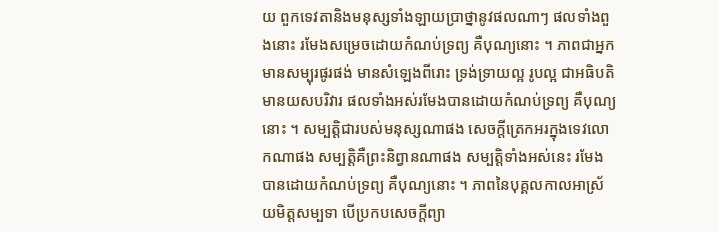យ ពួកទេវតានិងមនុស្សទាំងឡាយប្រាថ្នានូវផលណាៗ ផលទាំងពួងនោះ រមែងសម្រេចដោយកំណប់ទ្រព្យ គឺបុណ្យនោះ ។ ភាពជាអ្នកមានសម្បុរផូរផង់ មានសំឡេងពីរោះ ទ្រង់ទ្រាយល្អ រូបល្អ ជាអធិបតិ មានយសបរិវារ ផលទាំងអស់រមែងបានដោយកំណប់ទ្រព្យ គឺបុណ្យនោះ ។ សម្បត្តិជារបស់មនុស្សណាផង សេចក្តីត្រេកអរក្នុងទេវលោកណាផង សម្បត្តិគឺព្រះនិព្វានណាផង សម្បត្តិទាំងអស់នេះ រមែងបានដោយកំណប់ទ្រព្យ គឺបុណ្យនោះ ។ ភាពនៃបុគ្គលកាលអាស្រ័យមិត្តសម្បទា បើប្រកបសេចក្តីព្យា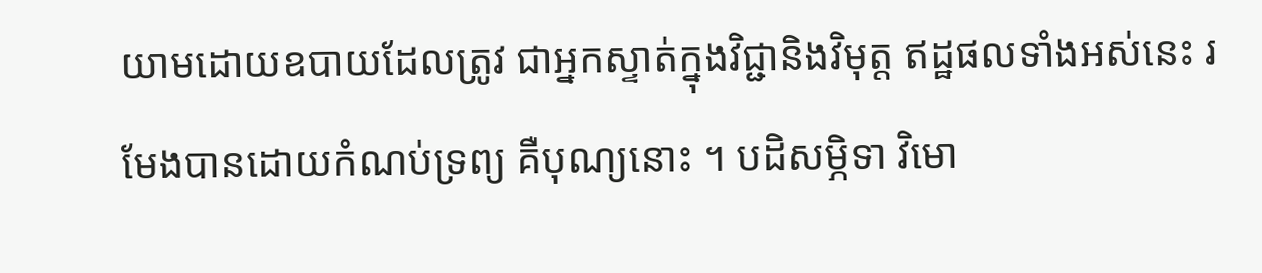យាមដោយឧបាយដែលត្រូវ ជាអ្នកស្ទាត់ក្នុងវិជ្ជានិងវិមុត្ត ឥដ្ឋផលទាំងអស់នេះ រមែងបានដោយកំណប់ទ្រព្យ គឺបុណ្យនោះ ។ បដិសម្ភិទា វិមោ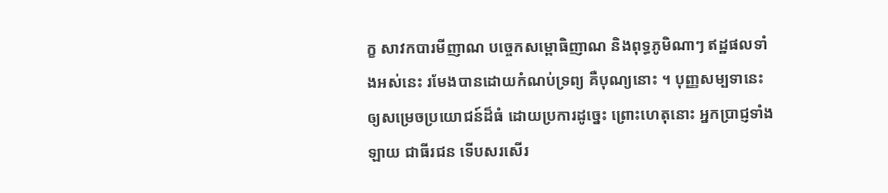ក្ខ សាវកបារមីញាណ បច្ចេកសម្ពោធិញាណ និងពុទ្ធភូមិណាៗ ឥដ្ឋផលទាំងអស់នេះ រមែងបានដោយកំណប់ទ្រព្យ គឺបុណ្យនោះ ។ បុញ្ញសម្បទានេះ ឲ្យសម្រេចប្រយោជន៍ដ៏ធំ ដោយប្រការដូច្នេះ ព្រោះហេតុនោះ អ្នកប្រាជ្ញទាំងឡាយ ជាធីរជន ទើបសរសើរ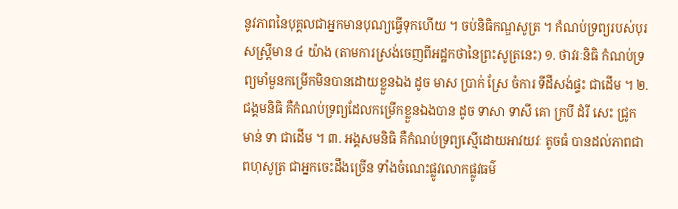នូវភាពនៃបុគ្គលជាអ្នកមានបុណ្យធ្វើទុកហើយ ។ ចប់និធិកណ្ឌសូត្រ ។ កំណប់ទ្រព្យរបស់បុរសស្រ្តីមាន ៤ យ៉ាង (តាមការស្រង់ចេញពីអដ្ឋកថានៃព្រះសូត្រនេះ) ១. ថាវរៈនិធិ កំណប់ទ្រព្យមាំមួនកម្រើកមិនបានដោយខ្លួនឯង ដូច មាស ប្រាក់ ស្រែ ចំការ ទីដីសង់ផ្ទះ ជាដើម ។ ២. ជង្គមនិធិ គឺកំណប់ទ្រព្យដែលកម្រើកខ្លួនឯងបាន ដូច ទាសា ទាសី គោ ក្របី ដំរី សេះ ជ្រូក មាន់ ទា ជាដើម ។ ៣. អង្គសមនិធិ គឺកំណប់ទ្រព្យស្មើដោយអាវយវៈ តូចធំ បានដល់ភាពជាពហុសូត្រ ជាអ្នកចេះដឹងច្រើន ទាំងចំណេះផ្លូវលោកផ្លូវធម៌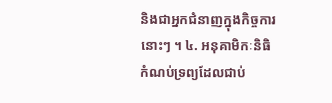និងជាអ្នកជំនាញក្នុងកិច្ចការនោះៗ ។ ៤. អនុគាមិកៈនិធិ កំណប់ទ្រព្យដែលជាប់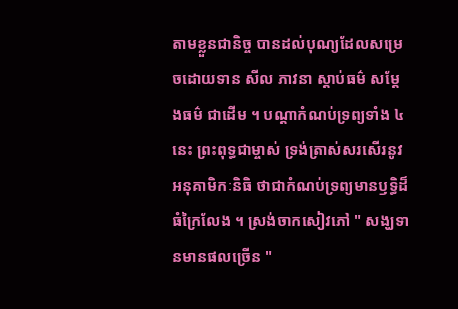តាមខ្លួនជានិច្ច បានដល់បុណ្យដែលសម្រេចដោយទាន សីល ភាវនា ស្តាប់ធម៌ សម្តែងធម៌ ជាដើម ។ បណ្តាកំណប់ទ្រព្យទាំង ៤ នេះ ព្រះពុទ្ធជាម្ចាស់ ទ្រង់ត្រាស់សរសើរនូវអនុគាមិកៈនិធិ ថាជាកំណប់ទ្រព្យមានឫទ្ធិដ៏ធំក្រៃលែង ។ ស្រង់ចាកសៀវភៅ " សង្ឃទានមានផលច្រើន "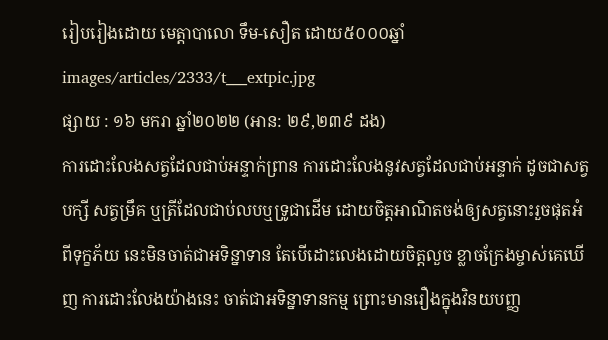រៀបរៀងដោយ មេត្តាបាលោ ទឹម-សឿត ដោយ៥០០០ឆ្នាំ
images/articles/2333/t___extpic.jpg
ផ្សាយ : ១៦ មករា ឆ្នាំ២០២២ (អាន: ២៩,២៣៩ ដង)
ការដោះលែងសត្វដែលជាប់អន្ទាក់ព្រាន ការដោះលែងនូវសត្វដែលជាប់អន្ទាក់ ដូចជាសត្វបក្សី សត្វម្រឹគ ឬត្រីដែលជាប់លបឬទ្រូជាដើម ដោយចិត្តអាណិតចង់ឲ្យសត្វនោះរួចផុតអំពីទុក្ខភ័យ នេះមិនចាត់ជាអទិន្នាទាន តែបើដោះលេងដោយចិត្តលួច ខ្លាចក្រែងម្ចាស់គេឃើញ ការដោះលែងយ៉ាងនេះ ចាត់ជាអទិន្នាទានកម្ម ព្រោះមានរឿងក្នុងវិនយបញ្ញ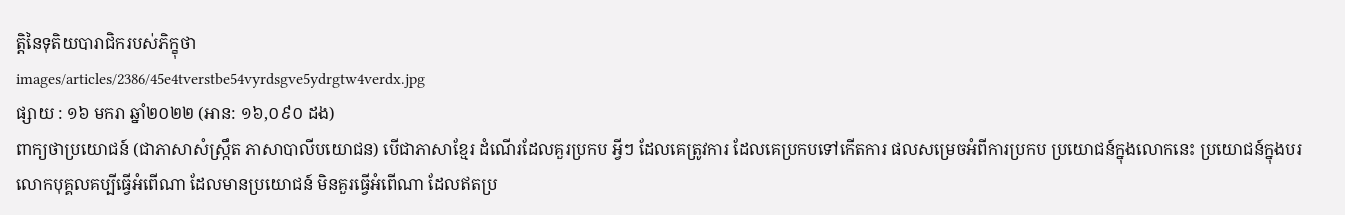ត្តិនៃទុតិយបារាជិករបស់ភិក្ខុថា
images/articles/2386/45e4tverstbe54vyrdsgve5ydrgtw4verdx.jpg
ផ្សាយ : ១៦ មករា ឆ្នាំ២០២២ (អាន: ១៦,០៩០ ដង)
ពាក្យថាប្រយោជន៍ (ជាភាសាសំស្ក្រឹត ភាសាបាលីបយោជន) បើជាភាសាខ្មែរ ដំណើរដែលគួរប្រកប អ្វីៗ ដែលគេត្រូវការ ដែលគេប្រកបទៅកើតការ ផលសម្រេចអំពីការប្រកប ប្រយោជន៍ក្នុងលោកនេះ ប្រយោជន៍ក្នុងបរលោកបុគ្គលគប្បីធ្វើអំពើណា ដែលមានប្រយោជន៍ មិនគួរធ្វើអំពើណា ដែលឥតប្រ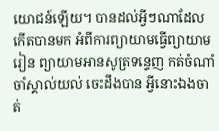យោជន៍ឡើយ។ បានដល់អ្វីៗណាដែលកើតបានមក អំពីការព្យាយាមធ្វើព្យាយាមរៀន ព្យាយាមអានសូត្រទន្ទេញ កត់ចំណាំចាំស្គាល់យល់ ចេះដឹងបាន អ្វីនោះឯងចាត់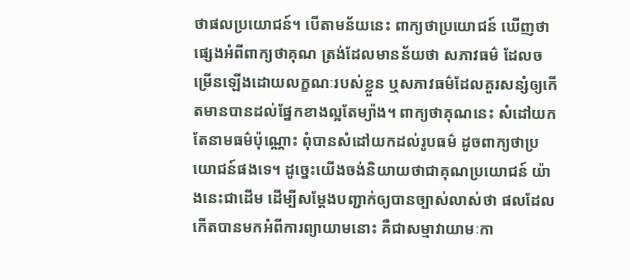ថាផលប្រយោជន៍។ បើតាមន័យនេះ ពាក្យថាប្រយោជន៍ ឃើញថាផ្សេងអំពីពាក្យថាគុណ ត្រង់ដែលមានន័យថា សភាវធម៌ ដែលចម្រើនឡើងដោយលក្ខណៈរបស់ខ្លួន ឬសភាវធម៌ដែលគួរសន្សំឲ្យកើតមានបានដល់ផ្នែកខាងល្អតែម្យ៉ាង។ ពាក្យថាគុណនេះ សំដៅយកតែនាមធម៌ប៉ុណ្ណោះ ពុំបានសំដៅយកដល់រូបធម៌ ដូចពាក្យថាប្រយោជន៍ផងទេ។ ដូច្នេះយើងចង់និយាយថាជាគុណប្រយោជន៍ យ៉ាងនេះជាដើម ដើម្បីសម្ដែងបញ្ជាក់ឲ្យបានច្បាស់លាស់ថា ផលដែលកើតបានមកអំពីការព្យាយាមនោះ គឺជាសម្មាវាយាមៈកា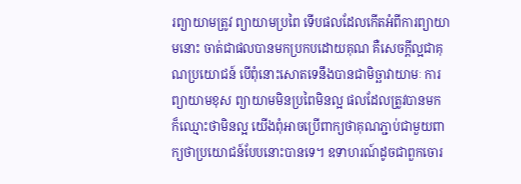រព្យាយាមត្រូវ ព្យាយាមប្រពៃ ទើបផលដែលកើតអំពីការព្យាយាមនោះ ចាត់ជាផលបានមកប្រកបដោយគុណ គឺសេចក្ដីល្អជាគុណប្រយោជន៍ បើពុំនោះសោតទេនឹងបានជាមិច្ឆាវាយាមៈ ការព្យាយាមខុស ព្យាយាមមិនប្រពៃមិនល្អ ផលដែលត្រូវបានមក ក៏ឈ្មោះថាមិនល្អ យើងពុំអាចប្រើពាក្យថាគុណភ្ជាប់ជាមួយពាក្យថាប្រយោជន៍បែបនោះបានទេ។ ឧទាហរណ៍ដូចជាពួកចោរ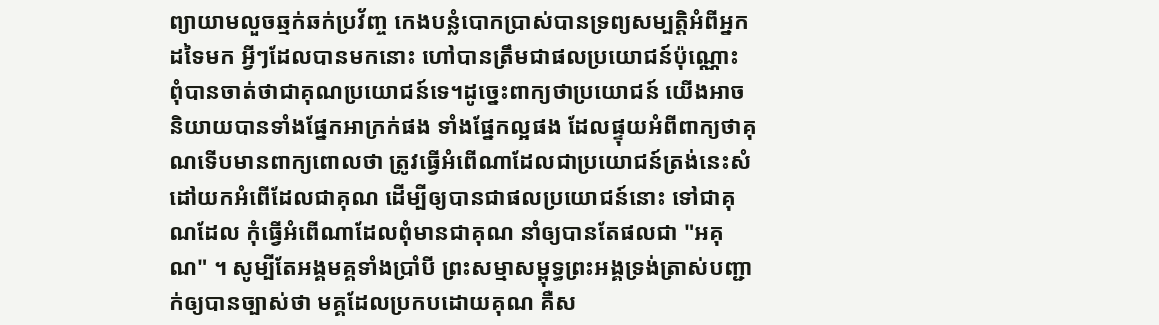ព្យាយាមលួចឆ្មក់ឆក់ប្រវ័ញ្ច កេងបន្លំបោកប្រាស់បានទ្រព្យសម្បត្តិអំពីអ្នកដទៃមក អ្វីៗដែលបានមកនោះ ហៅបានត្រឹមជាផលប្រយោជន៍ប៉ុណ្ណោះ ពុំបានចាត់ថាជាគុណប្រយោជន៍ទេ។ដូច្នេះពាក្យថាប្រយោជន៍ យើងអាចនិយាយបានទាំងផ្នែកអាក្រក់ផង ទាំងផ្នែកល្អផង ដែលផ្ទុយអំពីពាក្យថាគុណទើបមានពាក្យពោលថា ត្រូវធ្វើអំពើណាដែលជាប្រយោជន៍ត្រង់នេះសំដៅយកអំពើដែលជាគុណ ដើម្បីឲ្យបានជាផលប្រយោជន៍នោះ ទៅជាគុណដែល កុំធ្វើអំពើណាដែលពុំមានជាគុណ នាំឲ្យបានតែផលជា "អគុណ" ។ សូម្បីតែអង្គមគ្គទាំងប្រាំបី ព្រះសម្មាសម្ពុទ្ធព្រះអង្គទ្រង់ត្រាស់បញ្ជាក់ឲ្យបានច្បាស់ថា មគ្គដែលប្រកបដោយគុណ គឺស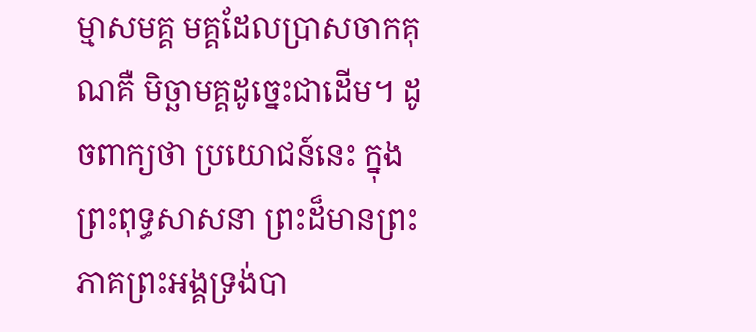ម្មាសមគ្គ មគ្គដែលប្រាសចាកគុណគឺ មិច្ឆាមគ្គដូច្នេះជាដើម។ ដូចពាក្យថា ប្រយោជន៍នេះ ក្នុងព្រះពុទ្ធសាសនា ព្រះដ៏មានព្រះភាគព្រះអង្គទ្រង់បា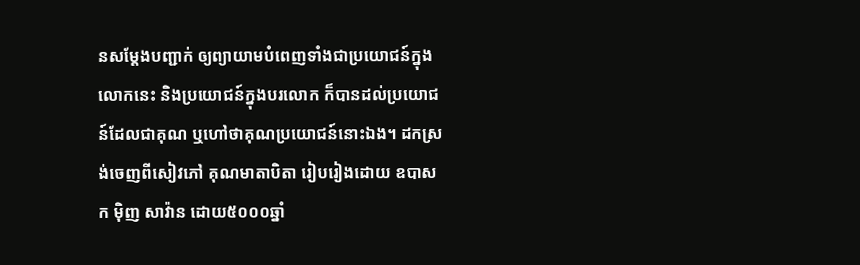នសម្ដែងបញ្ជាក់ ឲ្យព្យាយាមបំពេញទាំងជាប្រយោជន៍ក្នុងលោកនេះ និងប្រយោជន៍ក្នុងបរលោក ក៏បានដល់ប្រយោជន៍ដែលជាគុណ ឬហៅថាគុណប្រយោជន៍នោះឯង។ ដកស្រង់ចេញពីសៀវភៅ គុណមាតាបិតា រៀបរៀងដោយ ឧបាសក ម៉ិញ សាវ៉ាន ដោយ៥០០០ឆ្នាំ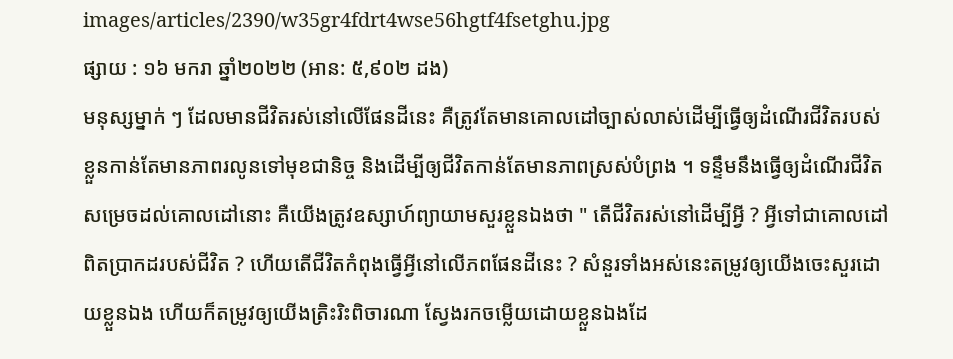images/articles/2390/w35gr4fdrt4wse56hgtf4fsetghu.jpg
ផ្សាយ : ១៦ មករា ឆ្នាំ២០២២ (អាន: ៥,៩០២ ដង)
មនុស្សម្នាក់ ៗ ដែលមានជីវិតរស់នៅលើផែនដីនេះ គឺត្រូវតែមានគោលដៅច្បាស់លាស់ដើម្បីធ្វើឲ្យដំណើរជីវិតរបស់ខ្លួនកាន់តែមានភាពរលូនទៅមុខជានិច្ច និងដើម្បីឲ្យជីវិតកាន់តែមានភាពស្រស់បំព្រង ។ ទន្ទឹមនឹងធ្វើឲ្យដំណើរជីវិតសម្រេចដល់គោលដៅនោះ គឺយើងត្រូវឧស្សាហ៍ព្យាយាមសួរខ្លួនឯងថា " តើជីវិតរស់នៅដើម្បីអ្វី ? អ្វីទៅជាគោលដៅពិតប្រាកដរបស់ជីវិត ? ហើយតើជីវិតកំពុងធ្វើអ្វីនៅលើភពផែនដីនេះ ? សំនួរទាំងអស់នេះតម្រូវឲ្យយើងចេះសួរដោយខ្លួនឯង ហើយក៏តម្រូវឲ្យយើងត្រិះរិះពិចារណា ស្វែងរកចម្លើយដោយខ្លួនឯងដែ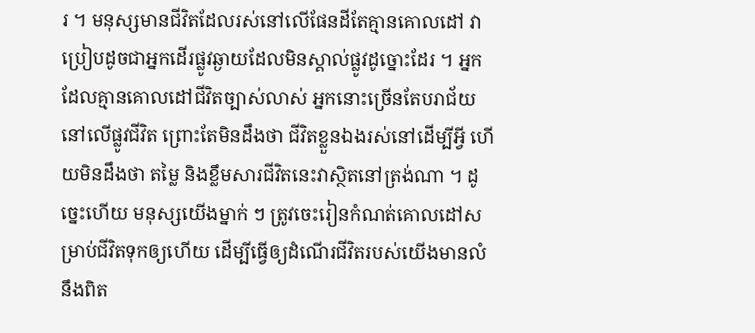រ ។ មនុស្សមានជីវិតដែលរស់នៅលើផែនដីតែគ្មានគោលដៅ វាប្រៀបដូចជាអ្នកដើរផ្លូវឆ្ងាយដែលមិនស្គាល់ផ្លូវដូច្នោះដែរ ។ អ្នកដែលគ្មានគោលដៅជីវិតច្បាស់លាស់ អ្នកនោះច្រើនតែបរាជ័យនៅលើផ្លូវជីវិត ព្រោះតែមិនដឹងថា ជីវិតខ្លួនឯងរស់នៅដើម្បីអ្វី ហើយមិនដឹងថា តម្លៃ និងខ្លឹមសារជីវិតនេះវាស្ថិតនៅត្រង់ណា ។ ដូច្នេះហើយ មនុស្សយើងម្នាក់ ៗ ត្រូវចេះរៀនកំណត់គោលដៅសម្រាប់ជីវិតទុកឲ្យហើយ ដើម្បីធ្វើឲ្យដំណើរជីវិតរបស់យើងមានលំនឹងពិត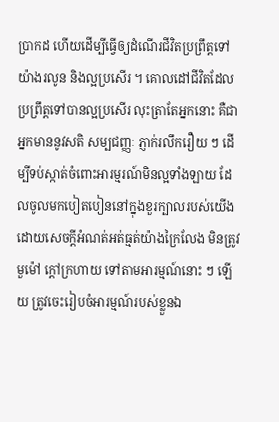ប្រាកដ ហើយដើម្បីធ្វើឲ្យដំណើរជីវិតប្រព្រឹត្តទៅយ៉ាងរលូន និងល្អប្រសើរ ។ គោលដៅជីវិតដែលប្រព្រឹត្តទៅបានល្អប្រសើរ លុះត្រាតែអ្នកនោះ គឺជាអ្នកមាននូវសតិ សម្បជញ្ញៈ ភ្ញាក់រលឹករឿយ ៗ ដើម្បីទប់ស្កាត់ចំពោះអារម្មរណ៍មិនល្អទាំងឡាយ ដែលចូលមកបៀតបៀននៅក្នុងខួរក្បាលរបស់យើង ដោយសេចក្តីអំណត់អត់ធ្មត់យ៉ាងក្រៃលែង មិនត្រូវមួម៉ៅ ក្តៅក្រហាយ ទៅតាមអារម្មណ៍នោះ ៗ ឡើយ ត្រូវចេះរៀបចំអារម្មណ៍របស់ខ្លួនឯ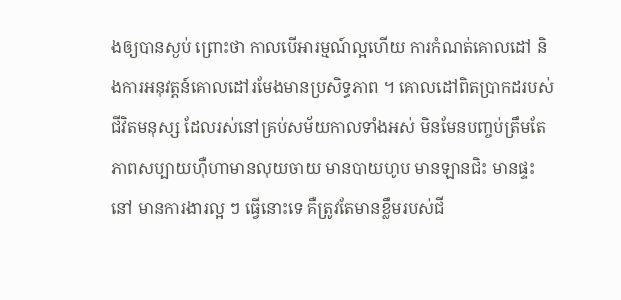ងឲ្យបានស្ងប់ ព្រោះថា កាលបើអារម្មណ៍ល្អហើយ ការកំណត់គោលដៅ និងការអនុវត្តន៍គោលដៅរមែងមានប្រសិទ្ធភាព ។ គោលដៅពិតប្រាកដរបស់ជីវិតមនុស្ស ដែលរស់នៅគ្រប់សម័យកាលទាំងអស់ មិនមែនបញ្ចប់ត្រឹមតែភាពសប្បាយហ៊ឺហាមានលុយចាយ មានបាយហូប មានឡានជិះ មានផ្ទះនៅ មានការងារល្អ ៗ ធ្វើនោះទេ គឺត្រូវតែមានខ្លឹមរបស់ជី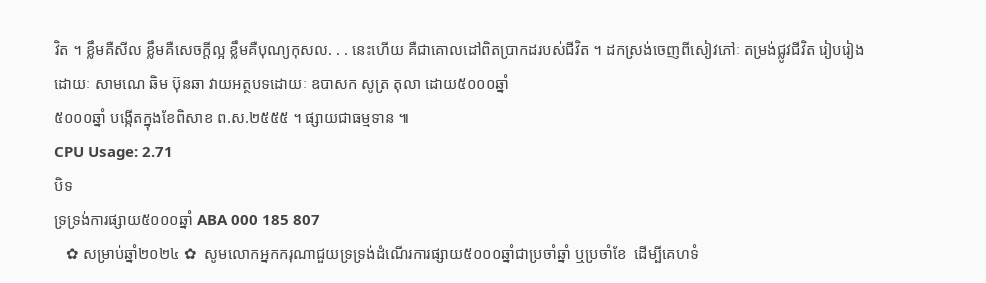វិត ។ ខ្លឹមគឺសីល ខ្លឹមគឺសេចក្តីល្អ ខ្លឹមគឺបុណ្យកុសល. . . នេះហើយ គឺជាគោលដៅពិតប្រាកដរបស់ជីវិត ។ ដកស្រង់ចេញពីសៀវភៅៈ តម្រង់ជ្លូវជីវិត រៀបរៀងដោយៈ សាមណេ ឆិម ប៊ុនឆា វាយអត្ថបទដោយៈ ឧបាសក សូត្រ តុលា ដោយ៥០០០ឆ្នាំ
៥០០០ឆ្នាំ បង្កើតក្នុងខែពិសាខ ព.ស.២៥៥៥ ។ ផ្សាយជាធម្មទាន ៕
CPU Usage: 2.71
បិទ
ទ្រទ្រង់ការផ្សាយ៥០០០ឆ្នាំ ABA 000 185 807
   ✿ សម្រាប់ឆ្នាំ២០២៤ ✿  សូមលោកអ្នកករុណាជួយទ្រទ្រង់ដំណើរការផ្សាយ៥០០០ឆ្នាំជាប្រចាំឆ្នាំ ឬប្រចាំខែ  ដើម្បីគេហទំ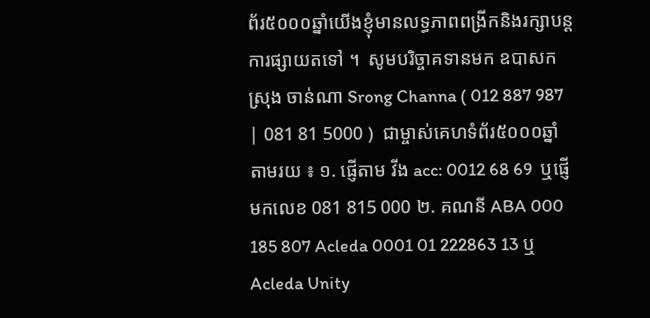ព័រ៥០០០ឆ្នាំយើងខ្ញុំមានលទ្ធភាពពង្រីកនិងរក្សាបន្តការផ្សាយតទៅ ។  សូមបរិច្ចាគទានមក ឧបាសក ស្រុង ចាន់ណា Srong Channa ( 012 887 987 | 081 81 5000 )  ជាម្ចាស់គេហទំព័រ៥០០០ឆ្នាំ   តាមរយ ៖ ១. ផ្ញើតាម វីង acc: 0012 68 69  ឬផ្ញើមកលេខ 081 815 000 ២. គណនី ABA 000 185 807 Acleda 0001 01 222863 13 ឬ Acleda Unity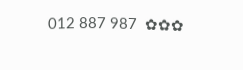012 887 987  ✿✿✿